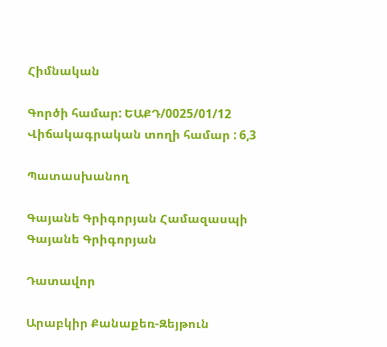Հիմնական

Գործի համար: ԵԱՔԴ/0025/01/12
Վիճակագրական տողի համար : 6,3

Պատասխանող

Գայանե Գրիգորյան Համազասպի
Գայանե Գրիգորյան

Դատավոր

Արաբկիր Քանաքեռ-Զեյթուն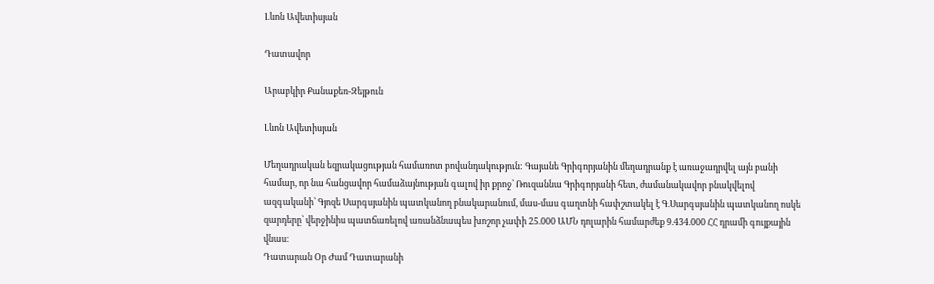Լևոն Ավետիսյան

Դատավոր

Արաբկիր Քանաքեռ-Զեյթուն

Լևոն Ավետիսյան

Մեղադրական եզրակացության համառոտ բովանդակություն: Գայանե Գրիգորյանին մեղադրանք է առաջադրվել այն բանի համար, որ նա հանցավոր համաձայնության գալով իր քրոջ՝ Ռուզաննա Գրիգորյանի հետ, ժամանակավոր բնակվելով ազգականի՝ Գյոզե Սարգսյանին պատկանող բնակարանում, մաս-մաս գաղտնի հափշտակել է Գ.Սարգսյանին պատկանող ոսկե զարդերը՝ վերջինիս պատճառելով առանձնապես խոշոր չափի 25.000 ԱՄՆ դոլարին համարժեք 9.434.000 ՀՀ դրամի գույքային վնաս։
Դատարան Օր Ժամ Դատարանի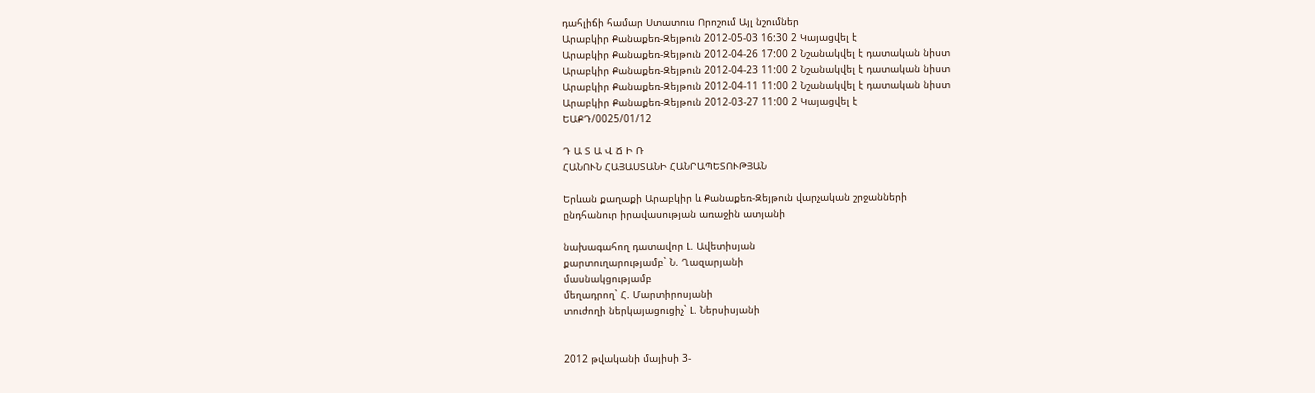դահլիճի համար Ստատուս Որոշում Այլ նշումներ
Արաբկիր Քանաքեռ-Զեյթուն 2012-05-03 16:30 2 Կայացվել է
Արաբկիր Քանաքեռ-Զեյթուն 2012-04-26 17:00 2 Նշանակվել է դատական նիստ
Արաբկիր Քանաքեռ-Զեյթուն 2012-04-23 11:00 2 Նշանակվել է դատական նիստ
Արաբկիր Քանաքեռ-Զեյթուն 2012-04-11 11:00 2 Նշանակվել է դատական նիստ
Արաբկիր Քանաքեռ-Զեյթուն 2012-03-27 11:00 2 Կայացվել է
ԵԱՔԴ/0025/01/12

Դ Ա Տ Ա Վ Ճ Ի Ռ
ՀԱՆՈՒՆ ՀԱՅԱՍՏԱՆԻ ՀԱՆՐԱՊԵՏՈՒԹՅԱՆ

Երևան քաղաքի Արաբկիր և Քանաքեռ-Զեյթուն վարչական շրջանների
ընդհանուր իրավասության առաջին ատյանի

նախագահող դատավոր Լ. Ավետիսյան
քարտուղարությամբ` Ն. Ղազարյանի
մասնակցությամբ
մեղադրող` Հ. Մարտիրոսյանի
տուժողի ներկայացուցիչ` Լ. Ներսիսյանի


2012 թվականի մայիսի 3-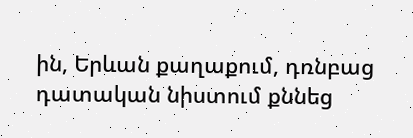ին, Երևան քաղաքում, դռնբաց դատական նիստում քննեց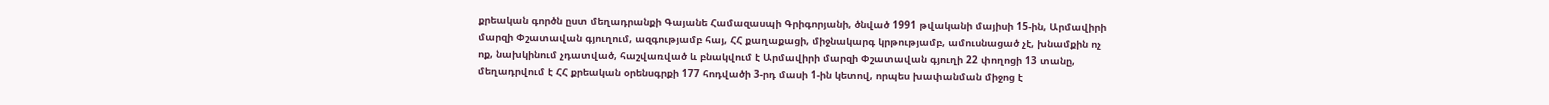քրեական գործն ըստ մեղադրանքի Գայանե Համազասպի Գրիգորյանի, ծնված 1991 թվականի մայիսի 15-ին, Արմավիրի մարզի Փշատավան գյուղում, ազգությամբ հայ, ՀՀ քաղաքացի, միջնակարգ կրթությամբ, ամուսնացած չէ, խնամքին ոչ ոք, նախկինում չդատված, հաշվառված և բնակվում է Արմավիրի մարզի Փշատավան գյուղի 22 փողոցի 13 տանը, մեղադրվում է ՀՀ քրեական օրենսգրքի 177 հոդվածի 3-րդ մասի 1-ին կետով, որպես խափանման միջոց է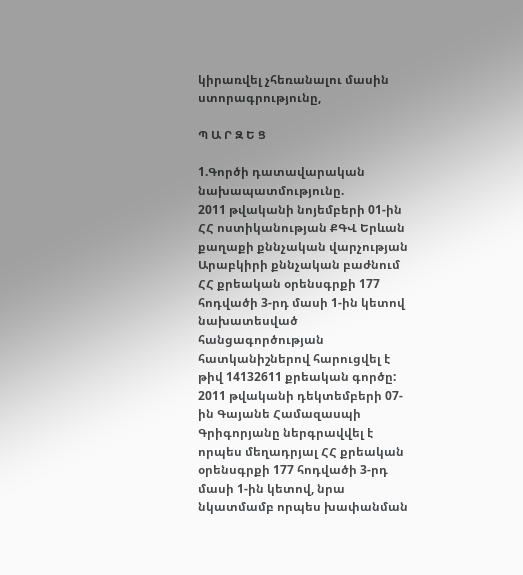կիրառվել չհեռանալու մասին ստորագրությունը,

Պ Ա Ր Զ Ե Ց

1.Գործի դատավարական նախապատմությունը.
2011 թվականի նոյեմբերի 01-ին ՀՀ ոստիկանության ՔԳՎ Երևան քաղաքի քննչական վարչության Արաբկիրի քննչական բաժնում ՀՀ քրեական օրենսգրքի 177 հոդվածի 3-րդ մասի 1-ին կետով նախատեսված հանցագործության հատկանիշներով հարուցվել է թիվ 14132611 քրեական գործը:
2011 թվականի դեկտեմբերի 07-ին Գայանե Համազասպի Գրիգորյանը ներգրավվել է որպես մեղադրյալ ՀՀ քրեական օրենսգրքի 177 հոդվածի 3-րդ մասի 1-ին կետով, նրա նկատմամբ որպես խափանման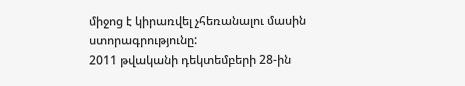միջոց է կիրառվել չհեռանալու մասին ստորագրությունը:
2011 թվականի դեկտեմբերի 28-ին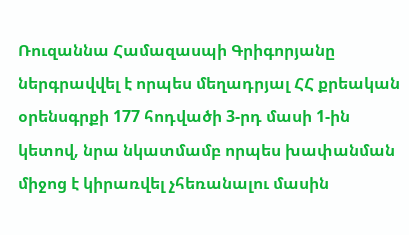Ռուզաննա Համազասպի Գրիգորյանը ներգրավվել է որպես մեղադրյալ ՀՀ քրեական օրենսգրքի 177 հոդվածի 3-րդ մասի 1-ին կետով, նրա նկատմամբ որպես խափանման միջոց է կիրառվել չհեռանալու մասին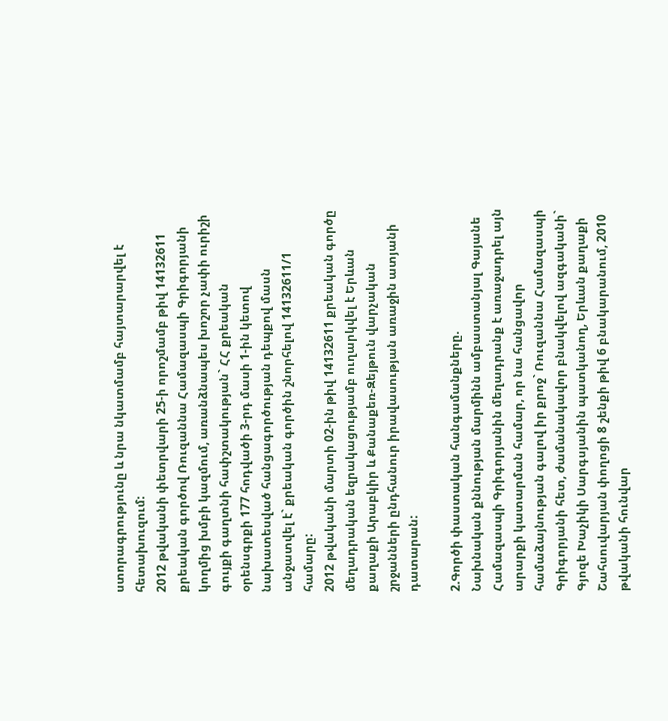ստորագրությունը և նրա նկատմամբ հայտարարվել է հետախուզում:
2012 թվականի փետրվարի 25-ի որոշմամբ թիվ 14132611 քրեական գործով Ռուզաննա Համազասպի Գրիգորյանի կողմից խմբի կազմում, առանձնապես խոշոր չափի ուրիշի գույքի գաղտնի հափշտակության` ՀՀ քրեական օրենսգրքի 177 հոդվածի 3-րդ մասի 1-ին կետով նախատեսված հանցագործության դեպքով մասն անջատվել է` քրեական գործին շնորհելով 14132611/1 համարը:
2012 թվականի մարտի 02-ին թիվ 14132611 քրեական գործը մեղադրական եզրակացությամբ ուղարկվել է Երևան քաղաքի Արաբկիր և Քանաքեռ-Զեյթուն վարչական շրջանների ընդհանուր իրավասության առաջին ատյանի դատարան:

2.Գործի փաստական հանգամանքները.
Նախնական քննության մարմինն ամբաստանյալ Գայանե Համազասպի Գրիգորյանին մեղադրանք է առաջադրել այն արարքի կատարման համար, որ նա հանցավոր համաձայնության գալով իր քրոջ` Ռուզաննա Համազասպի Գրիգորյանի հետ, ժամանակավոր բնակվելով ազգականի` Գյոզե Խաչիկի Սարգսյանին պատկանող, Երևան քաղաքի Շահսուվարյան փողոցի 8 շենքի թիվ 6 բնակարանում, 2010 թվականի հունվար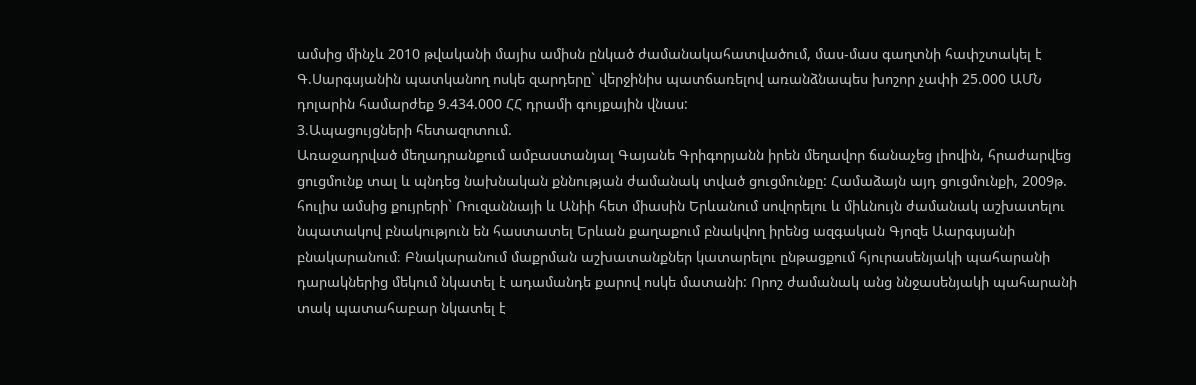ամսից մինչև 2010 թվականի մայիս ամիսն ընկած ժամանակահատվածում, մաս-մաս գաղտնի հափշտակել է Գ.Սարգսյանին պատկանող ոսկե զարդերը` վերջինիս պատճառելով առանձնապես խոշոր չափի 25.000 ԱՄՆ դոլարին համարժեք 9.434.000 ՀՀ դրամի գույքային վնաս:
3.Ապացույցների հետազոտում.
Առաջադրված մեղադրանքում ամբաստանյալ Գայանե Գրիգորյանն իրեն մեղավոր ճանաչեց լիովին, հրաժարվեց ցուցմունք տալ և պնդեց նախնական քննության ժամանակ տված ցուցմունքը: Համաձայն այդ ցուցմունքի, 2009թ. հուլիս ամսից քույրերի` Ռուզաննայի և Անիի հետ միասին Երևանում սովորելու և միևնույն ժամանակ աշխատելու նպատակով բնակություն են հաստատել Երևան քաղաքում բնակվող իրենց ազգական Գյոզե Աարգսյանի բնակարանում։ Բնակարանում մաքրման աշխատանքներ կատարելու ընթացքում հյուրասենյակի պահարանի դարակներից մեկում նկատել է ադամանդե քարով ոսկե մատանի: Որոշ ժամանակ անց ննջասենյակի պահարանի տակ պատահաբար նկատել է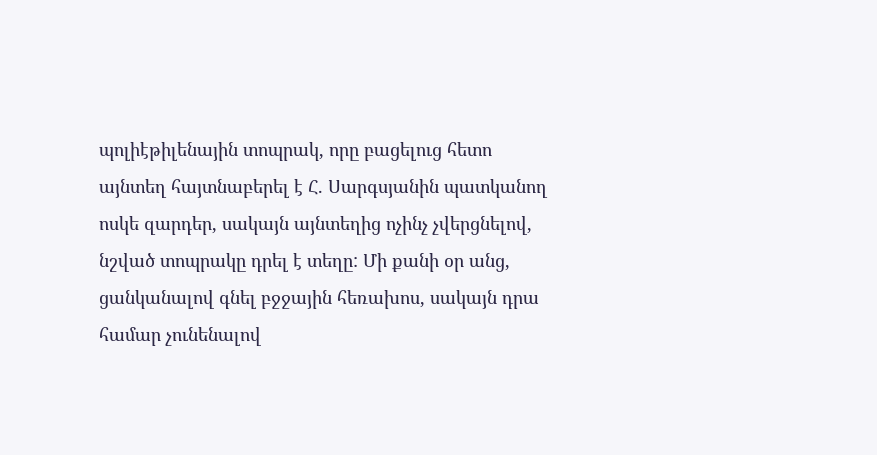պոլիէթիլենային տոպրակ, որը բացելուց հետո այնտեղ հայտնաբերել է Հ. Սարգսյանին պատկանող ոսկե զարդեր, սակայն այնտեղից ոչինչ չվերցնելով, նշված տոպրակը դրել է տեղը: Մի քանի օր անց, ցանկանալով գնել բջջային հեռախոս, սակայն դրա համար չունենալով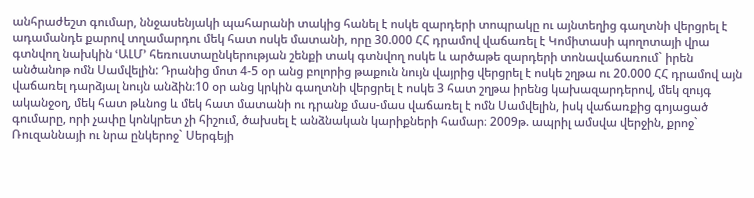անհրաժեշտ գումար, ննջասենյակի պահարանի տակից հանել է ոսկե զարդերի տոպրակը ու այնտեղից գաղտնի վերցրել է ադամանդե քարով տղամարդու մեկ հատ ոսկե մատանի, որը 30.000 ՀՀ դրամով վաճառել է Կոմիտասի պողոտայի վրա գտնվող նախկին ՙԱԼՄ՚ հեռուստաընկերության շենքի տակ գտնվող ոսկե և արծաթե զարդերի տոնավաճառում` իրեն անծանոթ ոմն Սամվելին: Դրանից մոտ 4-5 օր անց բոլորից թաքուն նույն վայրից վերցրել է ոսկե շղթա ու 20.000 ՀՀ դրամով այն վաճառել դարձյալ նույն անձին։10 օր անց կրկին գաղտնի վերցրել է ոսկե 3 հատ շղթա իրենց կախազարդերով, մեկ զույգ ականջօղ, մեկ հատ թևնոց և մեկ հատ մատանի ու դրանք մաս-մաս վաճառել է ոմն Սամվելին, իսկ վաճառքից գոյացած գումարը, որի չափը կոնկրետ չի հիշում, ծախսել է անձնական կարիքների համար։ 2009թ. ապրիլ ամսվա վերջին, քրոջ` Ռուզաննայի ու նրա ընկերոջ` Սերգեյի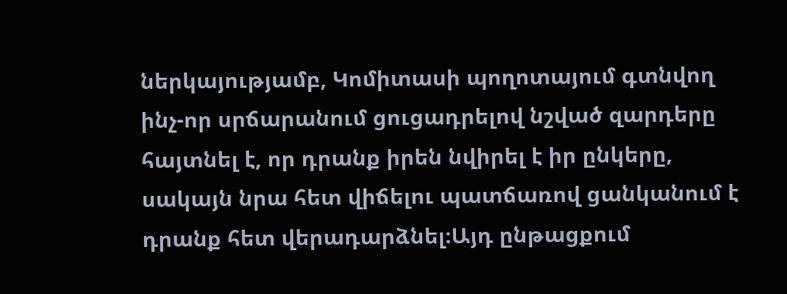ներկայությամբ, Կոմիտասի պողոտայում գտնվող ինչ-որ սրճարանում ցուցադրելով նշված զարդերը հայտնել է, որ դրանք իրեն նվիրել է իր ընկերը, սակայն նրա հետ վիճելու պատճառով ցանկանում է դրանք հետ վերադարձնել։Այդ ընթացքում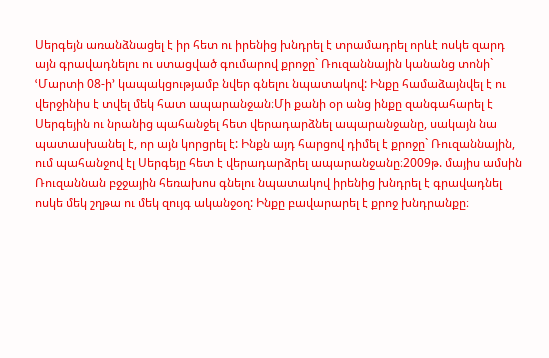Սերգեյն առանձնացել է իր հետ ու իրենից խնդրել է տրամադրել որևէ ոսկե զարդ այն գրավադնելու ու ստացված գումարով քրոջը` Ռուզաննային կանանց տոնի` ՙՄարտի 08-ի՚ կապակցությամբ նվեր գնելու նպատակով: Ինքը համաձայնվել է ու վերջինիս է տվել մեկ հատ ապարանջան։Մի քանի օր անց ինքը զանգահարել է Սերգեյին ու նրանից պահանջել հետ վերադարձնել ապարանջանը, սակայն նա պատասխանել է, որ այն կորցրել է: Ինքն այդ հարցով դիմել է քրոջը` Ռուզաննային, ում պահանջով էլ Սերգեյը հետ է վերադարձրել ապարանջանը։2009թ. մայիս ամսին Ռուզաննան բջջային հեռախոս գնելու նպատակով իրենից խնդրել է գրավադնել ոսկե մեկ շղթա ու մեկ զույգ ականջօղ: Ինքը բավարարել է քրոջ խնդրանքը։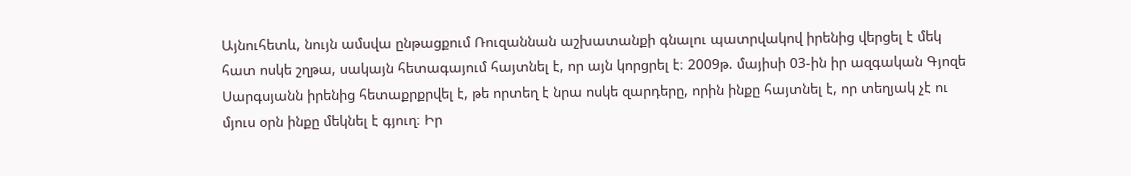Այնուհետև, նույն ամսվա ընթացքում Ռուզաննան աշխատանքի գնալու պատրվակով իրենից վերցել է մեկ հատ ոսկե շղթա, սակայն հետագայում հայտնել է, որ այն կորցրել է։ 2009թ. մայիսի 03-ին իր ազգական Գյոզե Սարգսյանն իրենից հետաքրքրվել է, թե որտեղ է նրա ոսկե զարդերը, որին ինքը հայտնել է, որ տեղյակ չէ ու մյուս օրն ինքը մեկնել է գյուղ։ Իր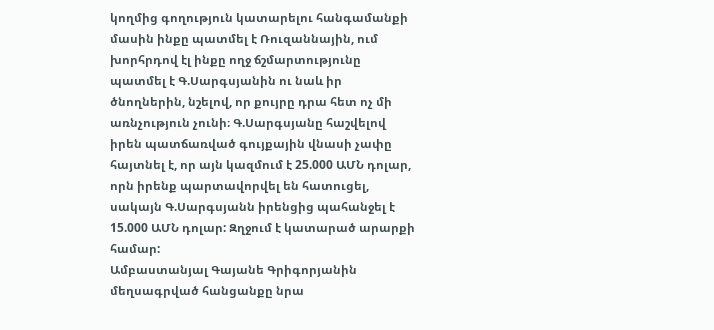կողմից գողություն կատարելու հանգամանքի մասին ինքը պատմել է Ռուզաննային, ում խորհրդով էլ ինքը ողջ ճշմարտությունը պատմել է Գ.Սարգսյանին ու նաև իր ծնողներին, նշելով, որ քույրը դրա հետ ոչ մի առնչություն չունի։ Գ.Սարգսյանը հաշվելով իրեն պատճառված գույքային վնասի չափը հայտնել է, որ այն կազմում է 25.000 ԱՄՆ դոլար, որն իրենք պարտավորվել են հատուցել, սակայն Գ.Սարգսյանն իրենցից պահանջել է 15.000 ԱՄՆ դոլար: Զղջում է կատարած արարքի համար:
Ամբաստանյալ Գայանե Գրիգորյանին մեղսագրված հանցանքը նրա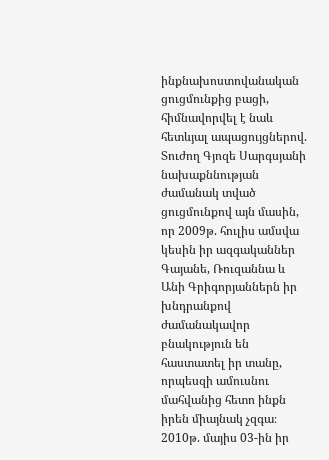ինքնախոստովանական ցուցմունքից բացի, հիմնավորվել է նաև հետևյալ ապացույցներով.
Տուժող Գյոզե Սարգսյանի նախաքննության ժամանակ տված ցուցմունքով այն մասին, որ 2009թ. հուլիս ամսվա կեսին իր ազգականներ Գայանե, Ռուզաննա և Անի Գրիգորյաններն իր խնդրանքով ժամանակավոր բնակություն են հաստատել իր տանը, որպեսզի ամուսնու մահվանից հետո ինքն իրեն միայնակ չզգա։ 2010թ. մայիս 03-ին իր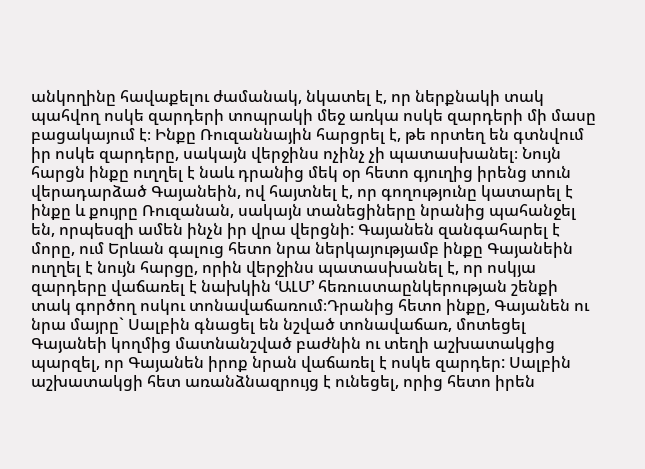անկողինը հավաքելու ժամանակ, նկատել է, որ ներքնակի տակ պահվող ոսկե զարդերի տոպրակի մեջ առկա ոսկե զարդերի մի մասը բացակայում է։ Ինքը Ռուզաննային հարցրել է, թե որտեղ են գտնվում իր ոսկե զարդերը, սակայն վերջինս ոչինչ չի պատասխանել։ Նույն հարցն ինքը ուղղել է նաև դրանից մեկ օր հետո գյուղից իրենց տուն վերադարձած Գայանեին, ով հայտնել է, որ գողությունը կատարել է ինքը և քույրը Ռուզանան, սակայն տանեցիները նրանից պահանջել են, որպեսզի ամեն ինչն իր վրա վերցնի: Գայանեն զանգահարել է մորը, ում Երևան գալուց հետո նրա ներկայությամբ ինքը Գայանեին ուղղել է նույն հարցը, որին վերջինս պատասխանել է, որ ոսկյա զարդերը վաճառել է նախկին ՙԱԼՄ՚ հեռուստաընկերության շենքի տակ գործող ոսկու տոնավաճառում։Դրանից հետո ինքը, Գայանեն ու նրա մայրը` Սալբին գնացել են նշված տոնավաճառ, մոտեցել Գայանեի կողմից մատնանշված բաժնին ու տեղի աշխատակցից պարզել, որ Գայանեն իրոք նրան վաճառել է ոսկե զարդեր: Սալբին աշխատակցի հետ առանձնազրույց է ունեցել, որից հետո իրեն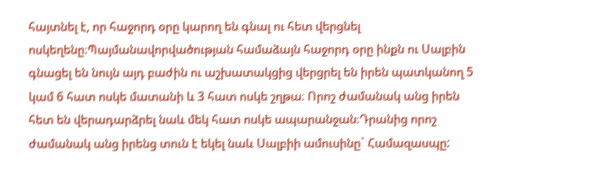հայտնել է, որ հաջորդ օրը կարող են գնալ ու հետ վերցնել ոսկեղենը։Պայմանավորվածության համաձայն հաջորդ օրը ինքն ու Սալբին գնացել են նույն այդ բաժին ու աշխատակցից վերցրել են իրեն պատկանող 5 կամ 6 հատ ոսկե մատանի և 3 հատ ոսկե շղթա։ Որոշ ժամանակ անց իրեն հետ են վերադարձրել նաև մեկ հատ ոսկե ապարանջան։Դրանից որոշ ժամանակ անց իրենց տուն է եկել նաև Սալբիի ամուսինը` Համազասպը: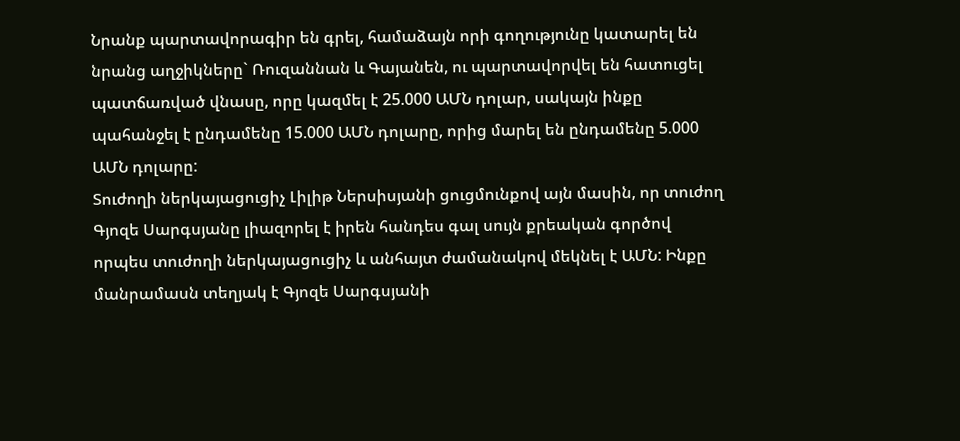Նրանք պարտավորագիր են գրել, համաձայն որի գողությունը կատարել են նրանց աղջիկները` Ռուզաննան և Գայանեն, ու պարտավորվել են հատուցել պատճառված վնասը, որը կազմել է 25.000 ԱՄՆ դոլար, սակայն ինքը պահանջել է ընդամենը 15.000 ԱՄՆ դոլարը, որից մարել են ընդամենը 5.000 ԱՄՆ դոլարը:
Տուժողի ներկայացուցիչ Լիլիթ Ներսիսյանի ցուցմունքով այն մասին, որ տուժող Գյոզե Սարգսյանը լիազորել է իրեն հանդես գալ սույն քրեական գործով որպես տուժողի ներկայացուցիչ և անհայտ ժամանակով մեկնել է ԱՄՆ: Ինքը մանրամասն տեղյակ է Գյոզե Սարգսյանի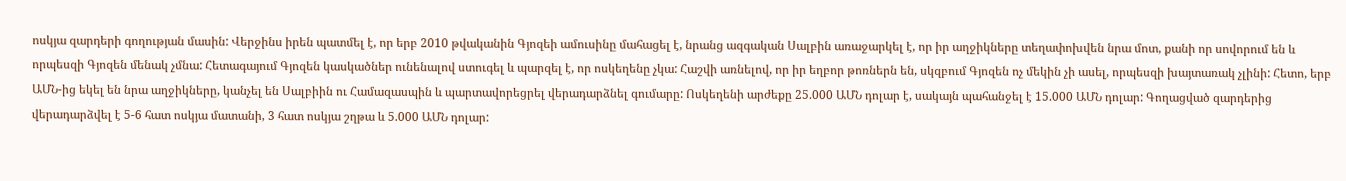ոսկյա զարդերի գողության մասին: Վերջինս իրեն պատմել է, որ երբ 2010 թվականին Գյոզեի ամուսինը մահացել է, նրանց ազգական Սալբին առաջարկել է, որ իր աղջիկները տեղափոխվեն նրա մոտ, քանի որ սովորում են և որպեսզի Գյոզեն մենակ չմնա: Հետագայում Գյոզեն կասկածներ ունենալով ստուգել և պարզել է, որ ոսկեղենը չկա: Հաշվի առնելով, որ իր եղբոր թոռներն են, սկզբում Գյոզեն ոչ մեկին չի ասել, որպեսզի խայտառակ չլինի: Հետո, երբ ԱՄՆ-ից եկել են նրա աղջիկները, կանչել են Սալբիին ու Համազասպին և պարտավորեցրել վերադարձնել գումարը: Ոսկեղենի արժեքը 25.000 ԱՄՆ դոլար է, սակայն պահանջել է 15.000 ԱՄՆ դոլար: Գողացված զարդերից վերադարձվել է 5-6 հատ ոսկյա մատանի, 3 հատ ոսկյա շղթա և 5.000 ԱՄՆ դոլար: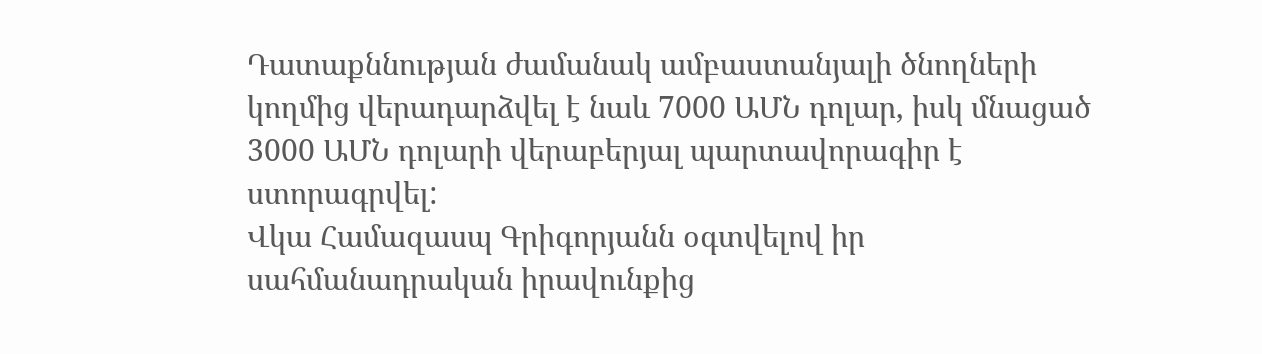Դատաքննության ժամանակ ամբաստանյալի ծնողների կողմից վերադարձվել է նաև 7000 ԱՄՆ դոլար, իսկ մնացած 3000 ԱՄՆ դոլարի վերաբերյալ պարտավորագիր է ստորագրվել:
Վկա Համազասպ Գրիգորյանն օգտվելով իր սահմանադրական իրավունքից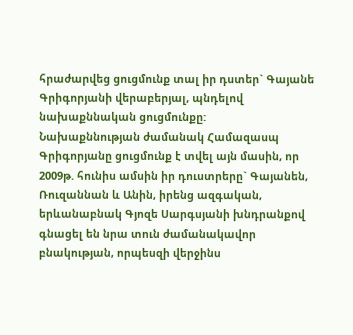հրաժարվեց ցուցմունք տալ իր դստեր` Գայանե Գրիգորյանի վերաբերյալ, պնդելով նախաքննական ցուցմունքը:
Նախաքննության ժամանակ Համազասպ Գրիգորյանը ցուցմունք է տվել այն մասին, որ 2009թ. հունիս ամսին իր դուստրերը` Գայանեն, Ռուզաննան և Անին, իրենց ազգական, երևանաբնակ Գյոզե Սարգսյանի խնդրանքով գնացել են նրա տուն ժամանակավոր բնակության, որպեսզի վերջինս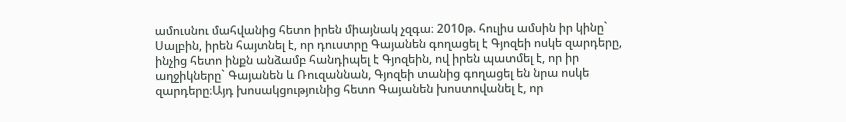ամուսնու մահվանից հետո իրեն միայնակ չզգա։ 2010թ. հուլիս ամսին իր կինը` Սալբին, իրեն հայտնել է, որ դուստրը Գայանեն գողացել է Գյոզեի ոսկե զարդերը, ինչից հետո ինքն անձամբ հանդիպել է Գյոզեին, ով իրեն պատմել է, որ իր աղջիկները` Գայանեն և Ռուզաննան, Գյոզեի տանից գողացել են նրա ոսկե զարդերը։Այդ խոսակցությունից հետո Գայանեն խոստովանել է, որ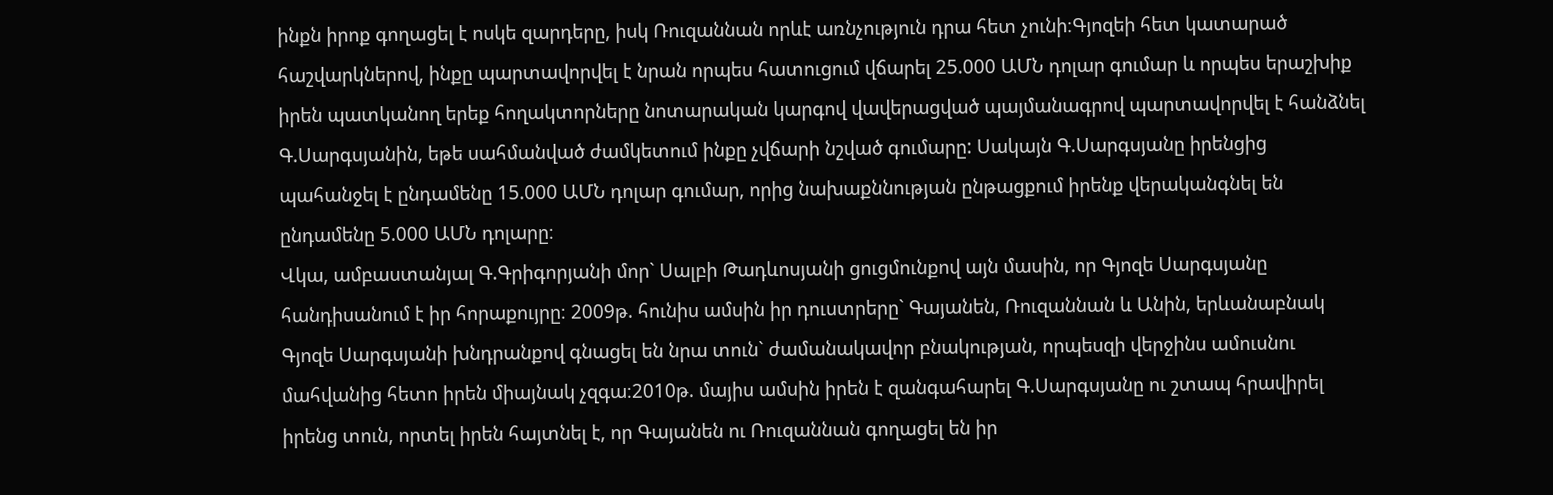ինքն իրոք գողացել է ոսկե զարդերը, իսկ Ռուզաննան որևէ առնչություն դրա հետ չունի։Գյոզեի հետ կատարած հաշվարկներով, ինքը պարտավորվել է նրան որպես հատուցում վճարել 25.000 ԱՄՆ դոլար գումար և որպես երաշխիք իրեն պատկանող երեք հողակտորները նոտարական կարգով վավերացված պայմանագրով պարտավորվել է հանձնել Գ.Սարգսյանին, եթե սահմանված ժամկետում ինքը չվճարի նշված գումարը: Սակայն Գ.Սարգսյանը իրենցից պահանջել է ընդամենը 15.000 ԱՄՆ դոլար գումար, որից նախաքննության ընթացքում իրենք վերականգնել են ընդամենը 5.000 ԱՄՆ դոլարը։
Վկա, ամբաստանյալ Գ.Գրիգորյանի մոր` Սալբի Թադևոսյանի ցուցմունքով այն մասին, որ Գյոզե Սարգսյանը հանդիսանում է իր հորաքույրը։ 2009թ. հունիս ամսին իր դուստրերը` Գայանեն, Ռուզաննան և Անին, երևանաբնակ Գյոզե Սարգսյանի խնդրանքով գնացել են նրա տուն` ժամանակավոր բնակության, որպեսզի վերջինս ամուսնու մահվանից հետո իրեն միայնակ չզգա։2010թ. մայիս ամսին իրեն է զանգահարել Գ.Սարգսյանը ու շտապ հրավիրել իրենց տուն, որտել իրեն հայտնել է, որ Գայանեն ու Ռուզաննան գողացել են իր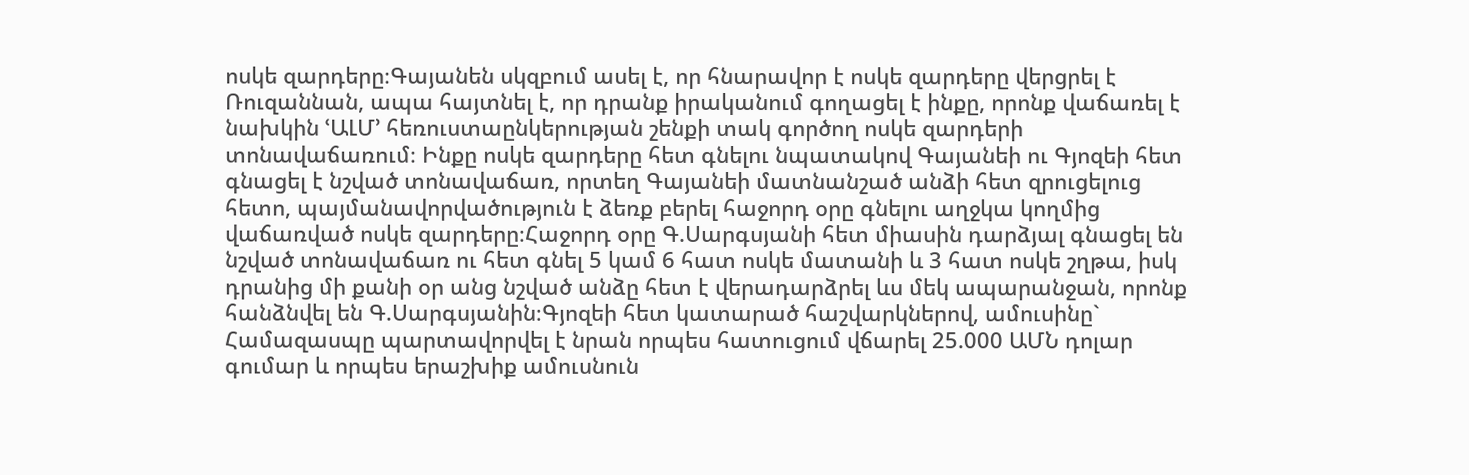ոսկե զարդերը։Գայանեն սկզբում ասել է, որ հնարավոր է ոսկե զարդերը վերցրել է Ռուզաննան, ապա հայտնել է, որ դրանք իրականում գողացել է ինքը, որոնք վաճառել է նախկին ՙԱԼՄ՚ հեռուստաընկերության շենքի տակ գործող ոսկե զարդերի տոնավաճառում։ Ինքը ոսկե զարդերը հետ գնելու նպատակով Գայանեի ու Գյոզեի հետ գնացել է նշված տոնավաճառ, որտեղ Գայանեի մատնանշած անձի հետ զրուցելուց հետո, պայմանավորվածություն է ձեռք բերել հաջորդ օրը գնելու աղջկա կողմից վաճառված ոսկե զարդերը։Հաջորդ օրը Գ.Սարգսյանի հետ միասին դարձյալ գնացել են նշված տոնավաճառ ու հետ գնել 5 կամ 6 հատ ոսկե մատանի և 3 հատ ոսկե շղթա, իսկ դրանից մի քանի օր անց նշված անձը հետ է վերադարձրել ևս մեկ ապարանջան, որոնք հանձնվել են Գ.Սարգսյանին։Գյոզեի հետ կատարած հաշվարկներով, ամուսինը` Համազասպը պարտավորվել է նրան որպես հատուցում վճարել 25.000 ԱՄՆ դոլար գումար և որպես երաշխիք ամուսնուն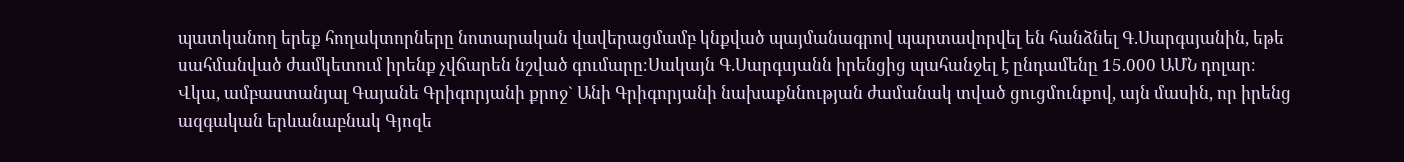պատկանող երեք հողակտորները նոտարական վավերացմամբ կնքված պայմանագրով պարտավորվել են հանձնել Գ.Սարգսյանին, եթե սահմանված ժամկետում իրենք չվճարեն նշված գումարը։Սակայն Գ.Սարգսյանն իրենցից պահանջել է ընդամենը 15.000 ԱՄՆ դոլար։
Վկա, ամբաստանյալ Գայանե Գրիգորյանի քրոջ` Անի Գրիգորյանի նախաքննության ժամանակ տված ցուցմունքով, այն մասին, որ իրենց ազգական երևանաբնակ Գյոզե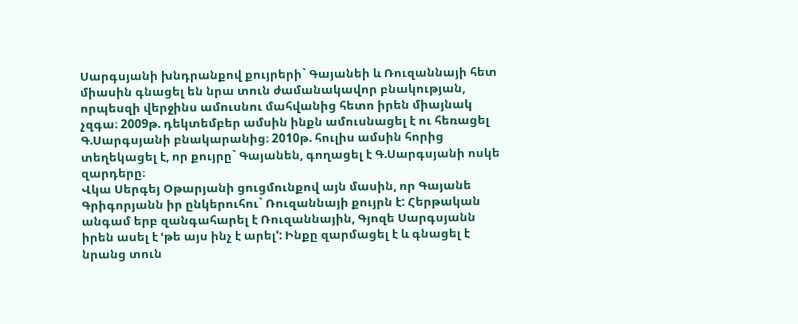Սարգսյանի խնդրանքով քույրերի` Գայանեի և Ռուզաննայի հետ միասին գնացել են նրա տուն ժամանակավոր բնակության, որպեսզի վերջինս ամուսնու մահվանից հետո իրեն միայնակ չզգա։ 2009թ. դեկտեմբեր ամսին ինքն ամուսնացել է ու հեռացել Գ.Սարգսյանի բնակարանից։ 2010թ. հուլիս ամսին հորից տեղեկացել է, որ քույրը` Գայանեն, գողացել է Գ.Սարգսյանի ոսկե զարդերը։
Վկա Սերգեյ Օթարյանի ցուցմունքով այն մասին, որ Գայանե Գրիգորյանն իր ընկերուհու` Ռուզաննայի քույրն է: Հերթական անգամ երբ զանգահարել է Ռուզաննային, Գյոզե Սարգսյանն իրեն ասել է ՙթե այս ինչ է արել՚: Ինքը զարմացել է և գնացել է նրանց տուն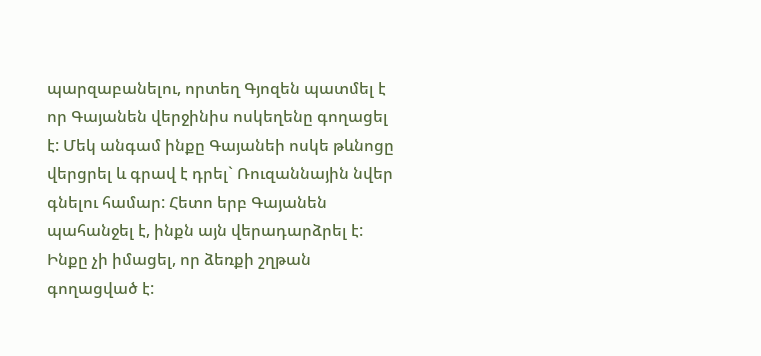պարզաբանելու, որտեղ Գյոզեն պատմել է որ Գայանեն վերջինիս ոսկեղենը գողացել է: Մեկ անգամ ինքը Գայանեի ոսկե թևնոցը վերցրել և գրավ է դրել` Ռուզաննային նվեր գնելու համար: Հետո երբ Գայանեն պահանջել է, ինքն այն վերադարձրել է: Ինքը չի իմացել, որ ձեռքի շղթան գողացված է: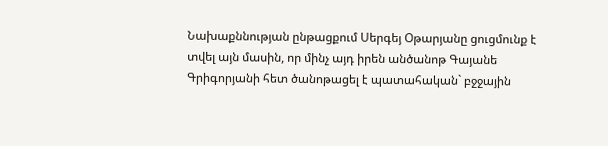Նախաքննության ընթացքում Սերգեյ Օթարյանը ցուցմունք է տվել այն մասին, որ մինչ այդ իրեն անծանոթ Գայանե Գրիգորյանի հետ ծանոթացել է պատահական` բջջային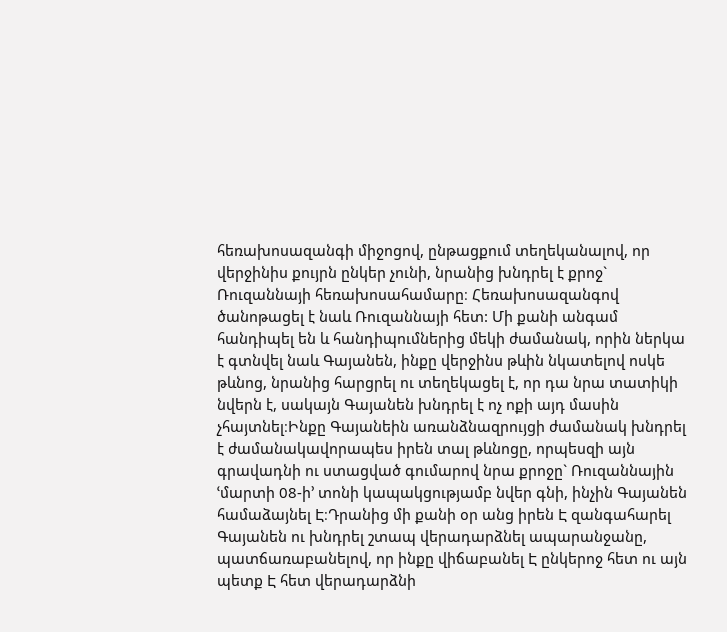հեռախոսազանգի միջոցով, ընթացքում տեղեկանալով, որ վերջինիս քույրն ընկեր չունի, նրանից խնդրել է քրոջ` Ռուզաննայի հեռախոսահամարը։ Հեռախոսազանգով ծանոթացել է նաև Ռուզաննայի հետ: Մի քանի անգամ հանդիպել են և հանդիպումներից մեկի ժամանակ, որին ներկա է գտնվել նաև Գայանեն, ինքը վերջինս թևին նկատելով ոսկե թևնոց, նրանից հարցրել ու տեղեկացել է, որ դա նրա տատիկի նվերն է, սակայն Գայանեն խնդրել է ոչ ոքի այդ մասին չհայտնել։Ինքը Գայանեին առանձնազրույցի ժամանակ խնդրել է ժամանակավորապես իրեն տալ թևնոցը, որպեսզի այն գրավադնի ու ստացված գումարով նրա քրոջը` Ռուզաննային ՙմարտի 08-ի՚ տոնի կապակցությամբ նվեր գնի, ինչին Գայանեն համաձայնել Է։Դրանից մի քանի օր անց իրեն Է զանգահարել Գայանեն ու խնդրել շտապ վերադարձնել ապարանջանը, պատճառաբանելով, որ ինքը վիճաբանել Է ընկերոջ հետ ու այն պետք Է հետ վերադարձնի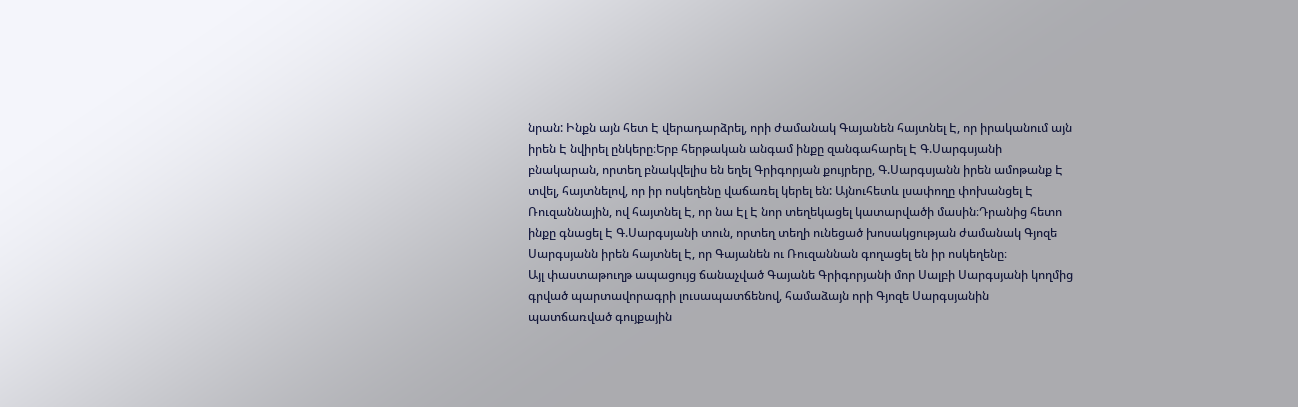նրան: Ինքն այն հետ Է վերադարձրել, որի ժամանակ Գայանեն հայտնել Է, որ իրականում այն իրեն Է նվիրել ընկերը։Երբ հերթական անգամ ինքը զանգահարել Է Գ.Սարգսյանի բնակարան, որտեղ բնակվելիս են եղել Գրիգորյան քույրերը, Գ.Սարգսյանն իրեն ամոթանք Է տվել, հայտնելով, որ իր ոսկեղենը վաճառել կերել են: Այնուհետև լսափողը փոխանցել Է Ռուզաննային, ով հայտնել Է, որ նա Էլ Է նոր տեղեկացել կատարվածի մասին։Դրանից հետո ինքը գնացել Է Գ.Սարգսյանի տուն, որտեղ տեղի ունեցած խոսակցության ժամանակ Գյոզե Սարգսյանն իրեն հայտնել Է, որ Գայանեն ու Ռուզաննան գողացել են իր ոսկեղենը։
Այլ փաստաթուղթ ապացույց ճանաչված Գայանե Գրիգորյանի մոր Սալբի Սարգսյանի կողմից գրված պարտավորագրի լուսապատճենով, համաձայն որի Գյոզե Սարգսյանին պատճառված գույքային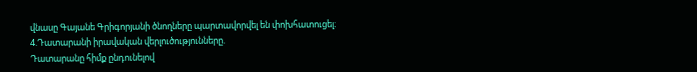վնասը Գայանե Գրիգորյանի ծնողները պարտավորվել են փոխհատուցել։
4.Դատարանի իրավական վերլուծությունները.
Դատարանը հիմք ընդունելով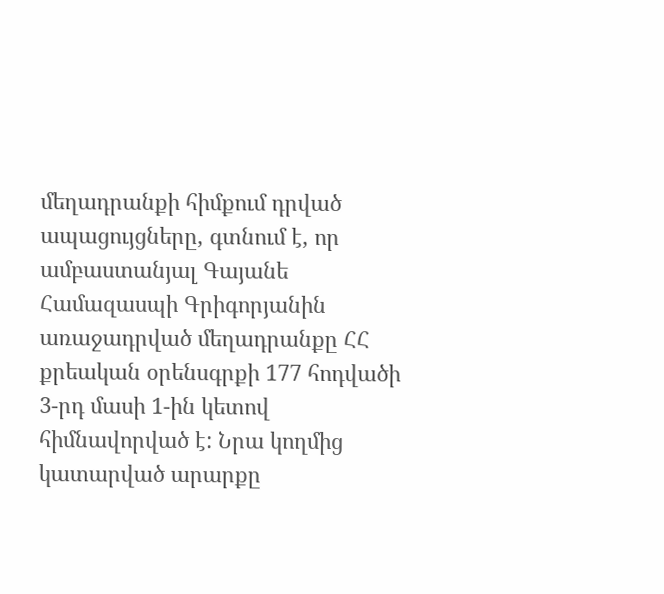մեղադրանքի հիմքում դրված ապացույցները, գտնում է, որ ամբաստանյալ Գայանե Համազասպի Գրիգորյանին առաջադրված մեղադրանքը ՀՀ քրեական օրենսգրքի 177 հոդվածի 3-րդ մասի 1-ին կետով հիմնավորված է: Նրա կողմից կատարված արարքը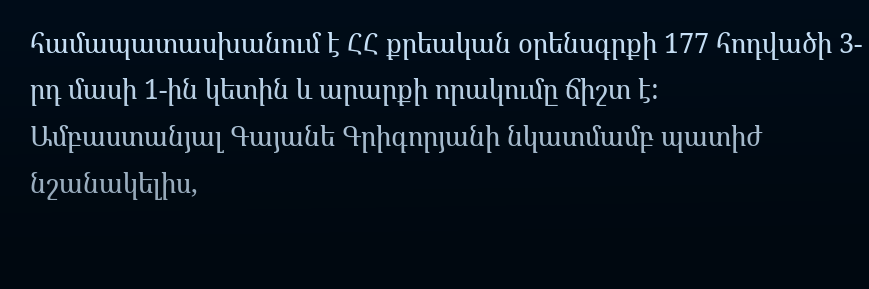համապատասխանում է ՀՀ քրեական օրենսգրքի 177 հոդվածի 3-րդ մասի 1-ին կետին և արարքի որակումը ճիշտ է:
Ամբաստանյալ Գայանե Գրիգորյանի նկատմամբ պատիժ նշանակելիս,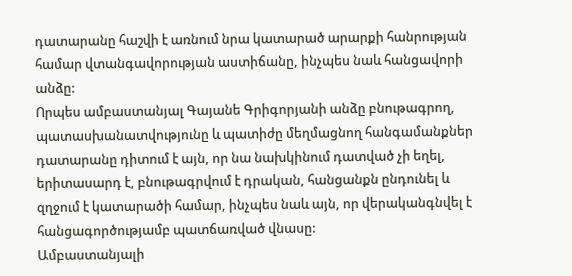դատարանը հաշվի է առնում նրա կատարած արարքի հանրության համար վտանգավորության աստիճանը, ինչպես նաև հանցավորի անձը:
Որպես ամբաստանյալ Գայանե Գրիգորյանի անձը բնութագրող, պատասխանատվությունը և պատիժը մեղմացնող հանգամանքներ դատարանը դիտում է այն, որ նա նախկինում դատված չի եղել, երիտասարդ է, բնութագրվում է դրական, հանցանքն ընդունել և զղջում է կատարածի համար, ինչպես նաև այն, որ վերականգնվել է հանցագործությամբ պատճառված վնասը:
Ամբաստանյալի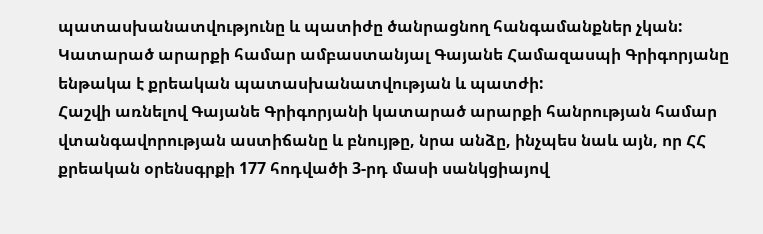պատասխանատվությունը և պատիժը ծանրացնող հանգամանքներ չկան:
Կատարած արարքի համար ամբաստանյալ Գայանե Համազասպի Գրիգորյանը ենթակա է քրեական պատասխանատվության և պատժի:
Հաշվի առնելով Գայանե Գրիգորյանի կատարած արարքի հանրության համար վտանգավորության աստիճանը և բնույթը, նրա անձը, ինչպես նաև այն, որ ՀՀ քրեական օրենսգրքի 177 հոդվածի 3-րդ մասի սանկցիայով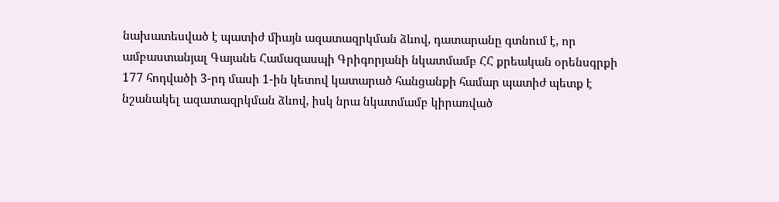նախատեսված է պատիժ միայն ազատազրկման ձևով, դատարանը գտնում է, որ ամբաստանյալ Գայանե Համազասպի Գրիգորյանի նկատմամբ ՀՀ քրեական օրենսգրքի 177 հոդվածի 3-րդ մասի 1-ին կետով կատարած հանցանքի համար պատիժ պետք է նշանակել ազատազրկման ձևով, իսկ նրա նկատմամբ կիրառված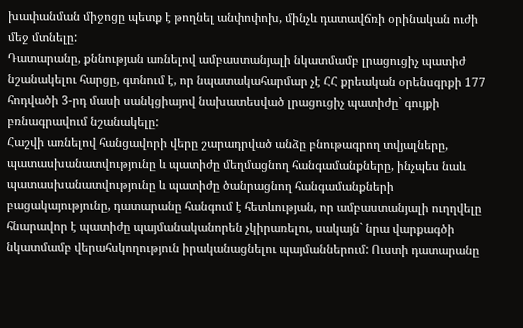խափանման միջոցը պետք է թողնել անփոփոխ, մինչև դատավճռի օրինական ուժի մեջ մտնելը:
Դատարանը, քննության առնելով ամբաստանյալի նկատմամբ լրացուցիչ պատիժ նշանակելու հարցը, գտնում է, որ նպատակահարմար չէ ՀՀ քրեական օրենսգրքի 177 հոդվածի 3-րդ մասի սանկցիայով նախատեսված լրացուցիչ պատիժը` գույքի բռնագրավում նշանակելը:
Հաշվի առնելով հանցավորի վերը շարադրված անձը բնութագրող տվյալները, պատասխանատվությունը և պատիժը մեղմացնող հանգամանքները, ինչպես նաև պատասխանատվությունը և պատիժը ծանրացնող հանգամանքների բացակայությունը, դատարանը հանգում է հետևության, որ ամբաստանյալի ուղղվելը հնարավոր է պատիժը պայմանականորեն չկիրառելու, սակայն` նրա վարքագծի նկատմամբ վերահսկողություն իրականացնելու պայմաններում: Ուստի դատարանը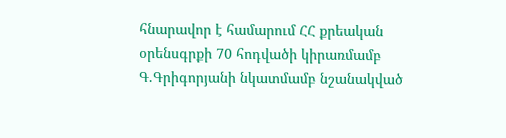հնարավոր է համարում ՀՀ քրեական օրենսգրքի 70 հոդվածի կիրառմամբ Գ.Գրիգորյանի նկատմամբ նշանակված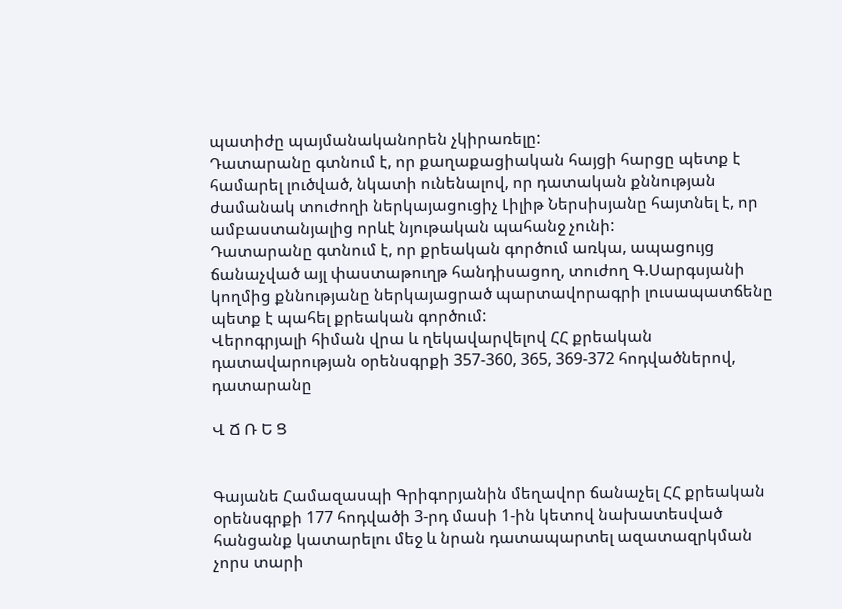պատիժը պայմանականորեն չկիրառելը:
Դատարանը գտնում է, որ քաղաքացիական հայցի հարցը պետք է համարել լուծված, նկատի ունենալով, որ դատական քննության ժամանակ տուժողի ներկայացուցիչ Լիլիթ Ներսիսյանը հայտնել է, որ ամբաստանյալից որևէ նյութական պահանջ չունի:
Դատարանը գտնում է, որ քրեական գործում առկա, ապացույց ճանաչված այլ փաստաթուղթ հանդիսացող, տուժող Գ.Սարգսյանի կողմից քննությանը ներկայացրած պարտավորագրի լուսապատճենը պետք է պահել քրեական գործում:
Վերոգրյալի հիման վրա և ղեկավարվելով ՀՀ քրեական դատավարության օրենսգրքի 357-360, 365, 369-372 հոդվածներով, դատարանը

Վ Ճ Ռ Ե Ց


Գայանե Համազասպի Գրիգորյանին մեղավոր ճանաչել ՀՀ քրեական օրենսգրքի 177 հոդվածի 3-րդ մասի 1-ին կետով նախատեսված հանցանք կատարելու մեջ և նրան դատապարտել ազատազրկման չորս տարի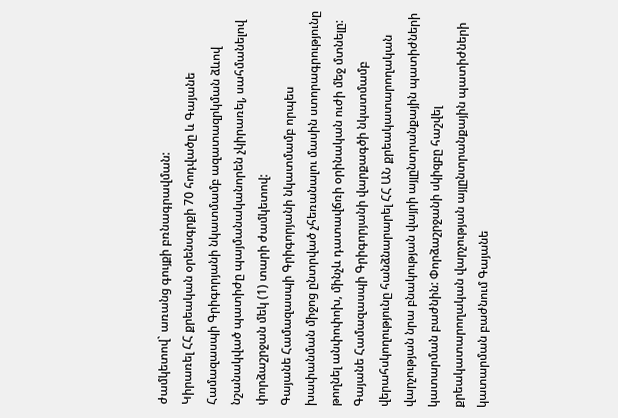ժամկետով` առանց գույքի բռնագրավման:
Կիրառել ՀՀ քրեական օրենսգրքի 70 հոդվածը և Գայանե Համազասպի Գրիգորյանի նկատմամբ ազատազրկման ձևով նշանակված պատիժը պայմանականորեն չկիրառել, սահմանելով փորձաշրջան մեկ (1) տարի ժամկետով:
Գայանե Համազասպի Գրիգորյանի նկատմամբ որպես խափանման միջոց ընտրված չհեռանալու մասին ստորագրությունը թողնել անփոփոխ, մինչև դատավճռի օրինական ուժի մեջ մտնելը:
Գայանե Համազասպի Գրիգորյանի վարքագծի նկատմամբ վերահսկողությունը հանձնարարել ՀՀ ԱՆ քրեակատարողական վարչության նրա բնակության վայրի այլընտրանքային պատիժների կատարման բաժնին: Փորձաշրջանի սկիզբը հաշվել քրեակատարողական վարչության այլընտրանքային պատիժների կատարման բաժնում Գայանե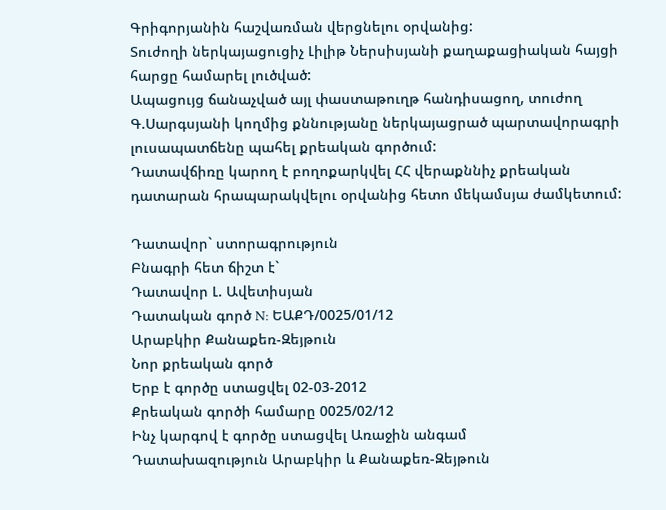Գրիգորյանին հաշվառման վերցնելու օրվանից:
Տուժողի ներկայացուցիչ Լիլիթ Ներսիսյանի քաղաքացիական հայցի հարցը համարել լուծված:
Ապացույց ճանաչված այլ փաստաթուղթ հանդիսացող, տուժող Գ.Սարգսյանի կողմից քննությանը ներկայացրած պարտավորագրի լուսապատճենը պահել քրեական գործում:
Դատավճիռը կարող է բողոքարկվել ՀՀ վերաքննիչ քրեական դատարան հրապարակվելու օրվանից հետո մեկամսյա ժամկետում:

Դատավոր` ստորագրություն
Բնագրի հետ ճիշտ է`
Դատավոր Լ. Ավետիսյան
Դատական գործ N: ԵԱՔԴ/0025/01/12
Արաբկիր Քանաքեռ-Զեյթուն
Նոր քրեական գործ
Երբ է գործը ստացվել 02-03-2012
Քրեական գործի համարը 0025/02/12
Ինչ կարգով է գործը ստացվել Առաջին անգամ
Դատախազություն Արաբկիր և Քանաքեռ-Զեյթուն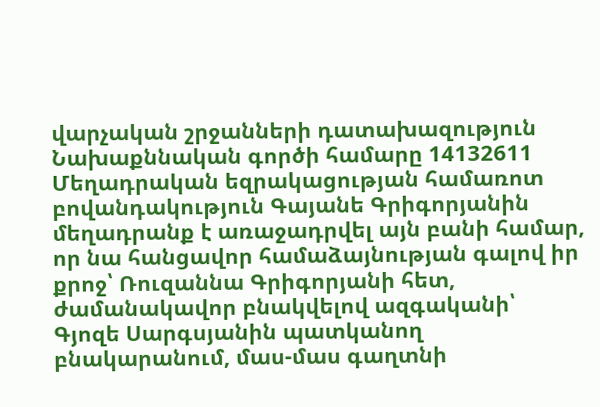վարչական շրջանների դատախազություն
Նախաքննական գործի համարը 14132611
Մեղադրական եզրակացության համառոտ բովանդակություն Գայանե Գրիգորյանին մեղադրանք է առաջադրվել այն բանի համար, որ նա հանցավոր համաձայնության գալով իր քրոջ՝ Ռուզաննա Գրիգորյանի հետ, ժամանակավոր բնակվելով ազգականի՝ Գյոզե Սարգսյանին պատկանող բնակարանում, մաս-մաս գաղտնի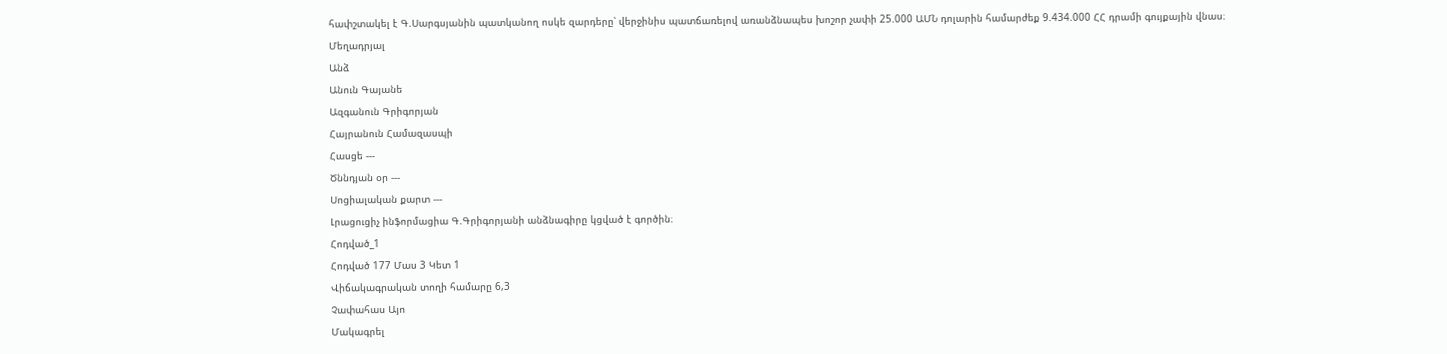հափշտակել է Գ.Սարգսյանին պատկանող ոսկե զարդերը՝ վերջինիս պատճառելով առանձնապես խոշոր չափի 25.000 ԱՄՆ դոլարին համարժեք 9.434.000 ՀՀ դրամի գույքային վնաս։
Մեղադրյալ
Անձ
Անուն Գայանե
Ազգանուն Գրիգորյան
Հայրանուն Համազասպի
Հասցե ---
Ծննդյան օր ---
Սոցիալական քարտ ---
Լրացուցիչ ինֆորմացիա Գ.Գրիգորյանի անձնագիրը կցված է գործին։
Հոդված_1
Հոդված 177 Մաս 3 Կետ 1
Վիճակագրական տողի համարը 6,3
Չափահաս Այո
Մակագրել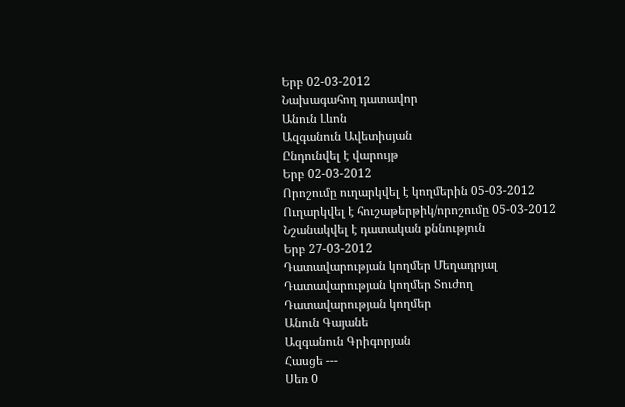Երբ 02-03-2012
Նախագահող դատավոր
Անուն Լևոն
Ազգանուն Ավետիսյան
Ընդունվել է վարույթ
Երբ 02-03-2012
Որոշումը ուղարկվել է կողմերին 05-03-2012
Ուղարկվել է հուշաթերթիկ/որոշումը 05-03-2012
Նշանակվել է դատական քննություն
Երբ 27-03-2012
Դատավարության կողմեր Մեղադրյալ
Դատավարության կողմեր Տուժող
Դատավարության կողմեր
Անուն Գայանե
Ազգանուն Գրիգորյան
Հասցե ---
Սեռ 0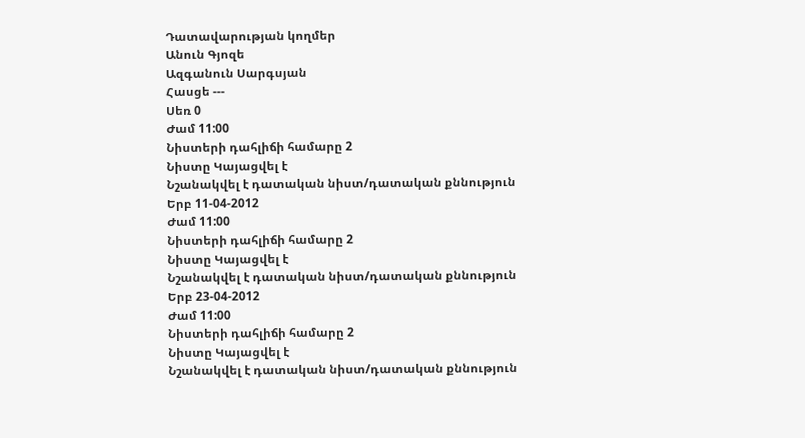Դատավարության կողմեր
Անուն Գյոզե
Ազգանուն Սարգսյան
Հասցե ---
Սեռ 0
Ժամ 11:00
Նիստերի դահլիճի համարը 2
Նիստը Կայացվել է
Նշանակվել է դատական նիստ/դատական քննություն
Երբ 11-04-2012
Ժամ 11:00
Նիստերի դահլիճի համարը 2
Նիստը Կայացվել է
Նշանակվել է դատական նիստ/դատական քննություն
Երբ 23-04-2012
Ժամ 11:00
Նիստերի դահլիճի համարը 2
Նիստը Կայացվել է
Նշանակվել է դատական նիստ/դատական քննություն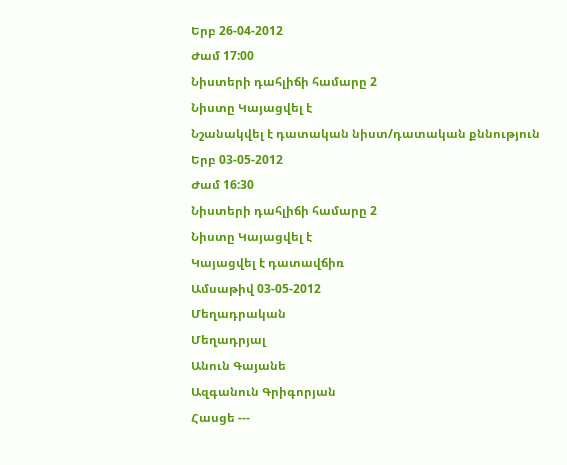Երբ 26-04-2012
Ժամ 17:00
Նիստերի դահլիճի համարը 2
Նիստը Կայացվել է
Նշանակվել է դատական նիստ/դատական քննություն
Երբ 03-05-2012
Ժամ 16:30
Նիստերի դահլիճի համարը 2
Նիստը Կայացվել է
Կայացվել է դատավճիռ
Ամսաթիվ 03-05-2012
Մեղադրական
Մեղադրյալ
Անուն Գայանե
Ազգանուն Գրիգորյան
Հասցե ---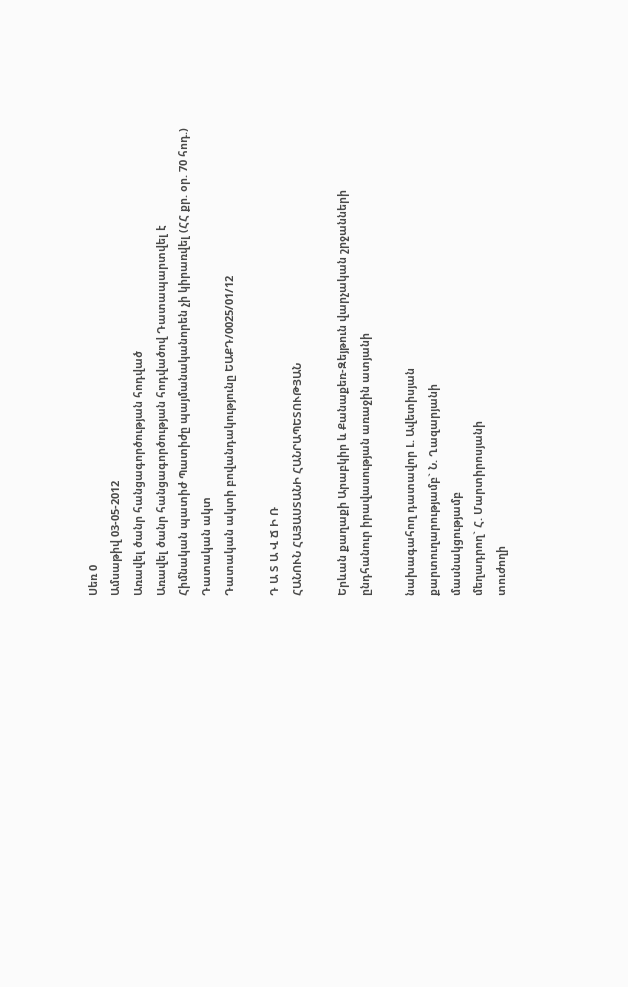Սեռ 0
Ամսաթիվ 03-05-2012
Առավել ծանր հանցագործության հոդված
Առավել ծանր հանցագործության հոդվածով Դատապարտվել է
Հիմնական պատիժ Պատիժը պայմանականորեն չի կիրառվել (ՀՀ քր. օր. 70 հոդ.)
Դատական ակտ
Դատական ակտի բովանդակությունը ԵԱՔԴ/0025/01/12

Դ Ա Տ Ա Վ Ճ Ի Ռ
ՀԱՆՈՒՆ ՀԱՅԱՍՏԱՆԻ ՀԱՆՐԱՊԵՏՈՒԹՅԱՆ

Երևան քաղաքի Արաբկիր և Քանաքեռ-Զեյթուն վարչական շրջանների
ընդհանուր իրավասության առաջին ատյանի

նախագահող դատավոր Լ. Ավետիսյան
քարտուղարությամբ` Ն. Ղազարյանի
մասնակցությամբ
մեղադրող` Հ. Մարտիրոսյանի
տուժողի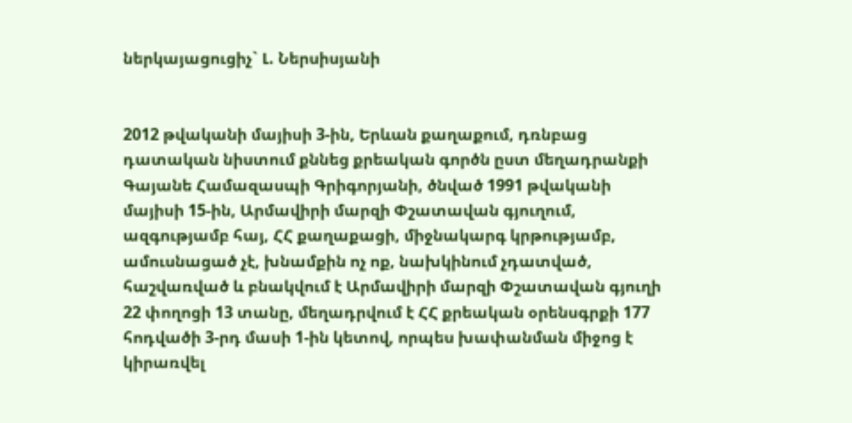ներկայացուցիչ` Լ. Ներսիսյանի


2012 թվականի մայիսի 3-ին, Երևան քաղաքում, դռնբաց դատական նիստում քննեց քրեական գործն ըստ մեղադրանքի Գայանե Համազասպի Գրիգորյանի, ծնված 1991 թվականի մայիսի 15-ին, Արմավիրի մարզի Փշատավան գյուղում, ազգությամբ հայ, ՀՀ քաղաքացի, միջնակարգ կրթությամբ, ամուսնացած չէ, խնամքին ոչ ոք, նախկինում չդատված, հաշվառված և բնակվում է Արմավիրի մարզի Փշատավան գյուղի 22 փողոցի 13 տանը, մեղադրվում է ՀՀ քրեական օրենսգրքի 177 հոդվածի 3-րդ մասի 1-ին կետով, որպես խափանման միջոց է կիրառվել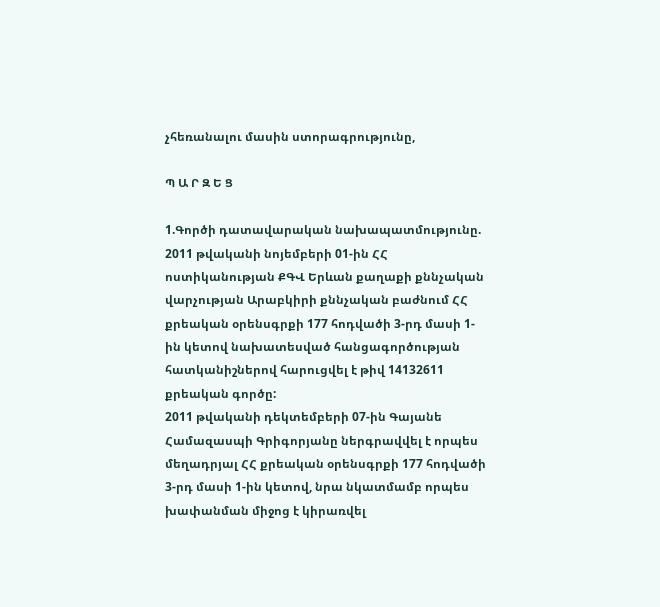չհեռանալու մասին ստորագրությունը,

Պ Ա Ր Զ Ե Ց

1.Գործի դատավարական նախապատմությունը.
2011 թվականի նոյեմբերի 01-ին ՀՀ ոստիկանության ՔԳՎ Երևան քաղաքի քննչական վարչության Արաբկիրի քննչական բաժնում ՀՀ քրեական օրենսգրքի 177 հոդվածի 3-րդ մասի 1-ին կետով նախատեսված հանցագործության հատկանիշներով հարուցվել է թիվ 14132611 քրեական գործը:
2011 թվականի դեկտեմբերի 07-ին Գայանե Համազասպի Գրիգորյանը ներգրավվել է որպես մեղադրյալ ՀՀ քրեական օրենսգրքի 177 հոդվածի 3-րդ մասի 1-ին կետով, նրա նկատմամբ որպես խափանման միջոց է կիրառվել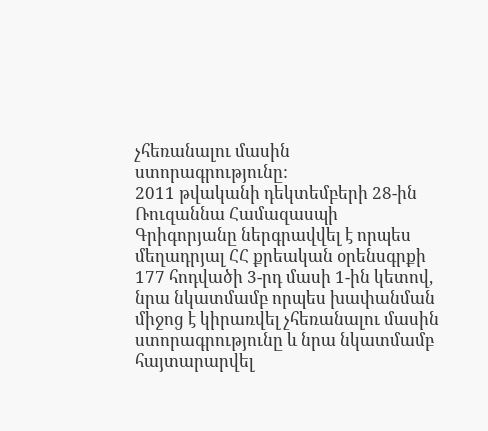չհեռանալու մասին ստորագրությունը:
2011 թվականի դեկտեմբերի 28-ին Ռուզաննա Համազասպի Գրիգորյանը ներգրավվել է որպես մեղադրյալ ՀՀ քրեական օրենսգրքի 177 հոդվածի 3-րդ մասի 1-ին կետով, նրա նկատմամբ որպես խափանման միջոց է կիրառվել չհեռանալու մասին ստորագրությունը և նրա նկատմամբ հայտարարվել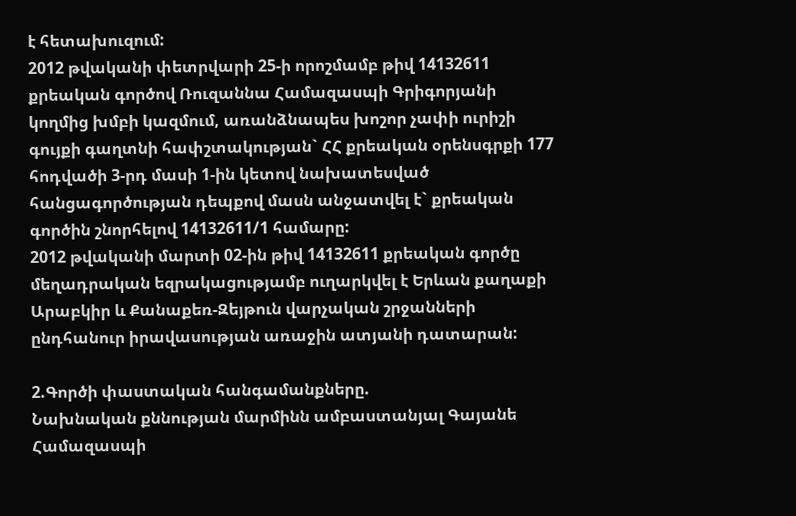է հետախուզում:
2012 թվականի փետրվարի 25-ի որոշմամբ թիվ 14132611 քրեական գործով Ռուզաննա Համազասպի Գրիգորյանի կողմից խմբի կազմում, առանձնապես խոշոր չափի ուրիշի գույքի գաղտնի հափշտակության` ՀՀ քրեական օրենսգրքի 177 հոդվածի 3-րդ մասի 1-ին կետով նախատեսված հանցագործության դեպքով մասն անջատվել է` քրեական գործին շնորհելով 14132611/1 համարը:
2012 թվականի մարտի 02-ին թիվ 14132611 քրեական գործը մեղադրական եզրակացությամբ ուղարկվել է Երևան քաղաքի Արաբկիր և Քանաքեռ-Զեյթուն վարչական շրջանների ընդհանուր իրավասության առաջին ատյանի դատարան:

2.Գործի փաստական հանգամանքները.
Նախնական քննության մարմինն ամբաստանյալ Գայանե Համազասպի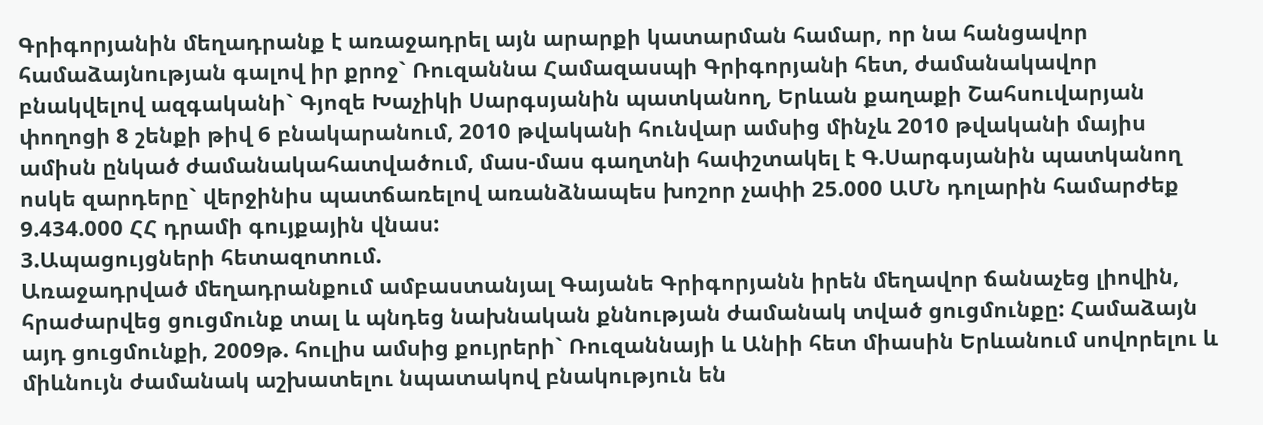Գրիգորյանին մեղադրանք է առաջադրել այն արարքի կատարման համար, որ նա հանցավոր համաձայնության գալով իր քրոջ` Ռուզաննա Համազասպի Գրիգորյանի հետ, ժամանակավոր բնակվելով ազգականի` Գյոզե Խաչիկի Սարգսյանին պատկանող, Երևան քաղաքի Շահսուվարյան փողոցի 8 շենքի թիվ 6 բնակարանում, 2010 թվականի հունվար ամսից մինչև 2010 թվականի մայիս ամիսն ընկած ժամանակահատվածում, մաս-մաս գաղտնի հափշտակել է Գ.Սարգսյանին պատկանող ոսկե զարդերը` վերջինիս պատճառելով առանձնապես խոշոր չափի 25.000 ԱՄՆ դոլարին համարժեք 9.434.000 ՀՀ դրամի գույքային վնաս:
3.Ապացույցների հետազոտում.
Առաջադրված մեղադրանքում ամբաստանյալ Գայանե Գրիգորյանն իրեն մեղավոր ճանաչեց լիովին, հրաժարվեց ցուցմունք տալ և պնդեց նախնական քննության ժամանակ տված ցուցմունքը: Համաձայն այդ ցուցմունքի, 2009թ. հուլիս ամսից քույրերի` Ռուզաննայի և Անիի հետ միասին Երևանում սովորելու և միևնույն ժամանակ աշխատելու նպատակով բնակություն են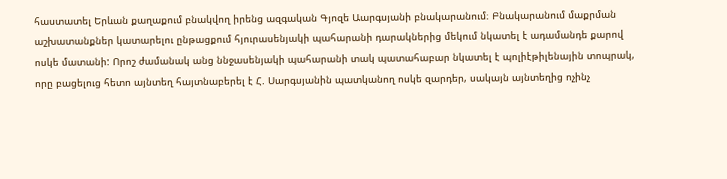հաստատել Երևան քաղաքում բնակվող իրենց ազգական Գյոզե Աարգսյանի բնակարանում։ Բնակարանում մաքրման աշխատանքներ կատարելու ընթացքում հյուրասենյակի պահարանի դարակներից մեկում նկատել է ադամանդե քարով ոսկե մատանի: Որոշ ժամանակ անց ննջասենյակի պահարանի տակ պատահաբար նկատել է պոլիէթիլենային տոպրակ, որը բացելուց հետո այնտեղ հայտնաբերել է Հ. Սարգսյանին պատկանող ոսկե զարդեր, սակայն այնտեղից ոչինչ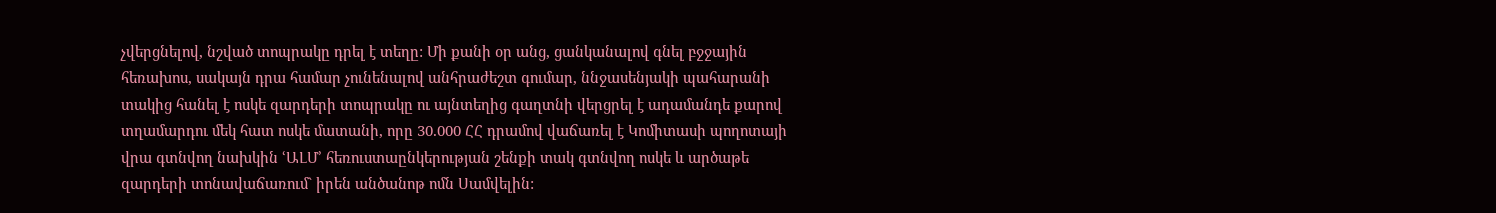չվերցնելով, նշված տոպրակը դրել է տեղը: Մի քանի օր անց, ցանկանալով գնել բջջային հեռախոս, սակայն դրա համար չունենալով անհրաժեշտ գումար, ննջասենյակի պահարանի տակից հանել է ոսկե զարդերի տոպրակը ու այնտեղից գաղտնի վերցրել է ադամանդե քարով տղամարդու մեկ հատ ոսկե մատանի, որը 30.000 ՀՀ դրամով վաճառել է Կոմիտասի պողոտայի վրա գտնվող նախկին ՙԱԼՄ՚ հեռուստաընկերության շենքի տակ գտնվող ոսկե և արծաթե զարդերի տոնավաճառում` իրեն անծանոթ ոմն Սամվելին: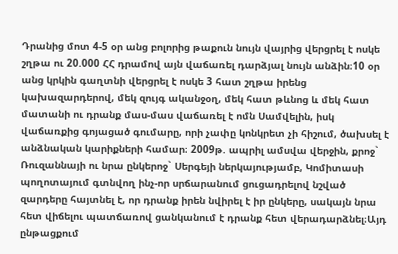Դրանից մոտ 4-5 օր անց բոլորից թաքուն նույն վայրից վերցրել է ոսկե շղթա ու 20.000 ՀՀ դրամով այն վաճառել դարձյալ նույն անձին։10 օր անց կրկին գաղտնի վերցրել է ոսկե 3 հատ շղթա իրենց կախազարդերով, մեկ զույգ ականջօղ, մեկ հատ թևնոց և մեկ հատ մատանի ու դրանք մաս-մաս վաճառել է ոմն Սամվելին, իսկ վաճառքից գոյացած գումարը, որի չափը կոնկրետ չի հիշում, ծախսել է անձնական կարիքների համար։ 2009թ. ապրիլ ամսվա վերջին, քրոջ` Ռուզաննայի ու նրա ընկերոջ` Սերգեյի ներկայությամբ, Կոմիտասի պողոտայում գտնվող ինչ-որ սրճարանում ցուցադրելով նշված զարդերը հայտնել է, որ դրանք իրեն նվիրել է իր ընկերը, սակայն նրա հետ վիճելու պատճառով ցանկանում է դրանք հետ վերադարձնել։Այդ ընթացքում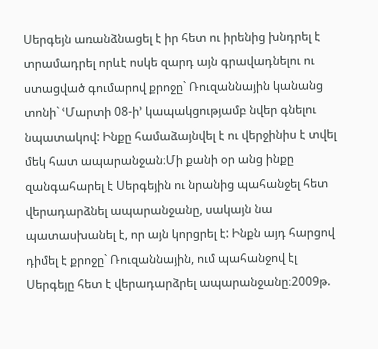Սերգեյն առանձնացել է իր հետ ու իրենից խնդրել է տրամադրել որևէ ոսկե զարդ այն գրավադնելու ու ստացված գումարով քրոջը` Ռուզաննային կանանց տոնի` ՙՄարտի 08-ի՚ կապակցությամբ նվեր գնելու նպատակով: Ինքը համաձայնվել է ու վերջինիս է տվել մեկ հատ ապարանջան։Մի քանի օր անց ինքը զանգահարել է Սերգեյին ու նրանից պահանջել հետ վերադարձնել ապարանջանը, սակայն նա պատասխանել է, որ այն կորցրել է: Ինքն այդ հարցով դիմել է քրոջը` Ռուզաննային, ում պահանջով էլ Սերգեյը հետ է վերադարձրել ապարանջանը։2009թ.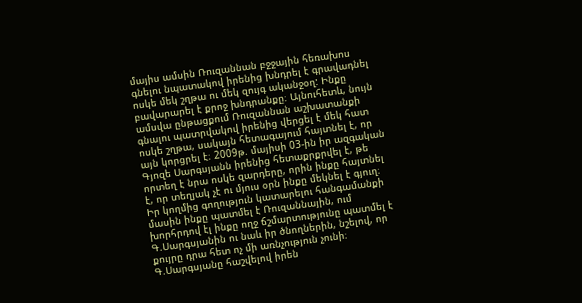մայիս ամսին Ռուզաննան բջջային հեռախոս գնելու նպատակով իրենից խնդրել է գրավադնել ոսկե մեկ շղթա ու մեկ զույգ ականջօղ: Ինքը բավարարել է քրոջ խնդրանքը։ Այնուհետև, նույն ամսվա ընթացքում Ռուզաննան աշխատանքի գնալու պատրվակով իրենից վերցել է մեկ հատ ոսկե շղթա, սակայն հետագայում հայտնել է, որ այն կորցրել է։ 2009թ. մայիսի 03-ին իր ազգական Գյոզե Սարգսյանն իրենից հետաքրքրվել է, թե որտեղ է նրա ոսկե զարդերը, որին ինքը հայտնել է, որ տեղյակ չէ ու մյուս օրն ինքը մեկնել է գյուղ։ Իր կողմից գողություն կատարելու հանգամանքի մասին ինքը պատմել է Ռուզաննային, ում խորհրդով էլ ինքը ողջ ճշմարտությունը պատմել է Գ.Սարգսյանին ու նաև իր ծնողներին, նշելով, որ քույրը դրա հետ ոչ մի առնչություն չունի։ Գ.Սարգսյանը հաշվելով իրեն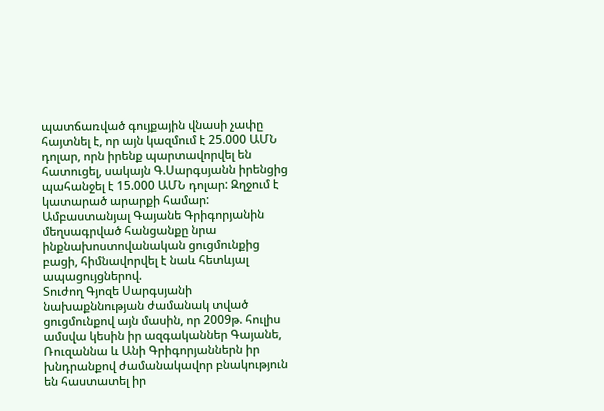պատճառված գույքային վնասի չափը հայտնել է, որ այն կազմում է 25.000 ԱՄՆ դոլար, որն իրենք պարտավորվել են հատուցել, սակայն Գ.Սարգսյանն իրենցից պահանջել է 15.000 ԱՄՆ դոլար: Զղջում է կատարած արարքի համար:
Ամբաստանյալ Գայանե Գրիգորյանին մեղսագրված հանցանքը նրա ինքնախոստովանական ցուցմունքից բացի, հիմնավորվել է նաև հետևյալ ապացույցներով.
Տուժող Գյոզե Սարգսյանի նախաքննության ժամանակ տված ցուցմունքով այն մասին, որ 2009թ. հուլիս ամսվա կեսին իր ազգականներ Գայանե, Ռուզաննա և Անի Գրիգորյաններն իր խնդրանքով ժամանակավոր բնակություն են հաստատել իր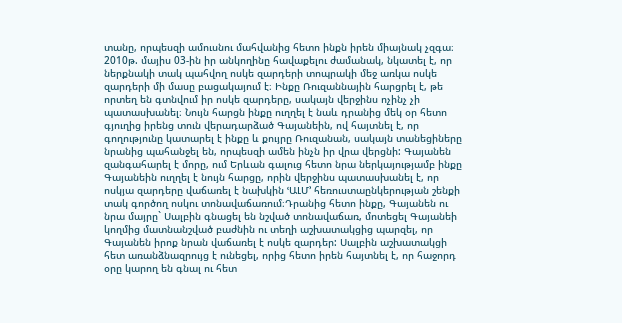տանը, որպեսզի ամուսնու մահվանից հետո ինքն իրեն միայնակ չզգա։ 2010թ. մայիս 03-ին իր անկողինը հավաքելու ժամանակ, նկատել է, որ ներքնակի տակ պահվող ոսկե զարդերի տոպրակի մեջ առկա ոսկե զարդերի մի մասը բացակայում է։ Ինքը Ռուզաննային հարցրել է, թե որտեղ են գտնվում իր ոսկե զարդերը, սակայն վերջինս ոչինչ չի պատասխանել։ Նույն հարցն ինքը ուղղել է նաև դրանից մեկ օր հետո գյուղից իրենց տուն վերադարձած Գայանեին, ով հայտնել է, որ գողությունը կատարել է ինքը և քույրը Ռուզանան, սակայն տանեցիները նրանից պահանջել են, որպեսզի ամեն ինչն իր վրա վերցնի: Գայանեն զանգահարել է մորը, ում Երևան գալուց հետո նրա ներկայությամբ ինքը Գայանեին ուղղել է նույն հարցը, որին վերջինս պատասխանել է, որ ոսկյա զարդերը վաճառել է նախկին ՙԱԼՄ՚ հեռուստաընկերության շենքի տակ գործող ոսկու տոնավաճառում։Դրանից հետո ինքը, Գայանեն ու նրա մայրը` Սալբին գնացել են նշված տոնավաճառ, մոտեցել Գայանեի կողմից մատնանշված բաժնին ու տեղի աշխատակցից պարզել, որ Գայանեն իրոք նրան վաճառել է ոսկե զարդեր: Սալբին աշխատակցի հետ առանձնազրույց է ունեցել, որից հետո իրեն հայտնել է, որ հաջորդ օրը կարող են գնալ ու հետ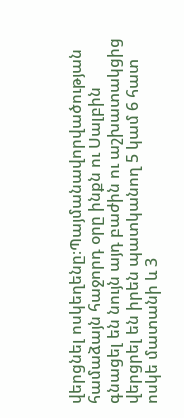վերցնել ոսկեղենը։Պայմանավորվածության համաձայն հաջորդ օրը ինքն ու Սալբին գնացել են նույն այդ բաժին ու աշխատակցից վերցրել են իրեն պատկանող 5 կամ 6 հատ ոսկե մատանի և 3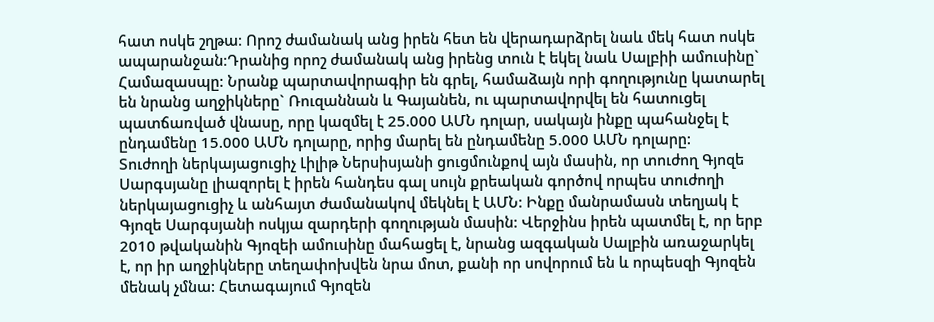հատ ոսկե շղթա։ Որոշ ժամանակ անց իրեն հետ են վերադարձրել նաև մեկ հատ ոսկե ապարանջան։Դրանից որոշ ժամանակ անց իրենց տուն է եկել նաև Սալբիի ամուսինը` Համազասպը: Նրանք պարտավորագիր են գրել, համաձայն որի գողությունը կատարել են նրանց աղջիկները` Ռուզաննան և Գայանեն, ու պարտավորվել են հատուցել պատճառված վնասը, որը կազմել է 25.000 ԱՄՆ դոլար, սակայն ինքը պահանջել է ընդամենը 15.000 ԱՄՆ դոլարը, որից մարել են ընդամենը 5.000 ԱՄՆ դոլարը:
Տուժողի ներկայացուցիչ Լիլիթ Ներսիսյանի ցուցմունքով այն մասին, որ տուժող Գյոզե Սարգսյանը լիազորել է իրեն հանդես գալ սույն քրեական գործով որպես տուժողի ներկայացուցիչ և անհայտ ժամանակով մեկնել է ԱՄՆ: Ինքը մանրամասն տեղյակ է Գյոզե Սարգսյանի ոսկյա զարդերի գողության մասին: Վերջինս իրեն պատմել է, որ երբ 2010 թվականին Գյոզեի ամուսինը մահացել է, նրանց ազգական Սալբին առաջարկել է, որ իր աղջիկները տեղափոխվեն նրա մոտ, քանի որ սովորում են և որպեսզի Գյոզեն մենակ չմնա: Հետագայում Գյոզեն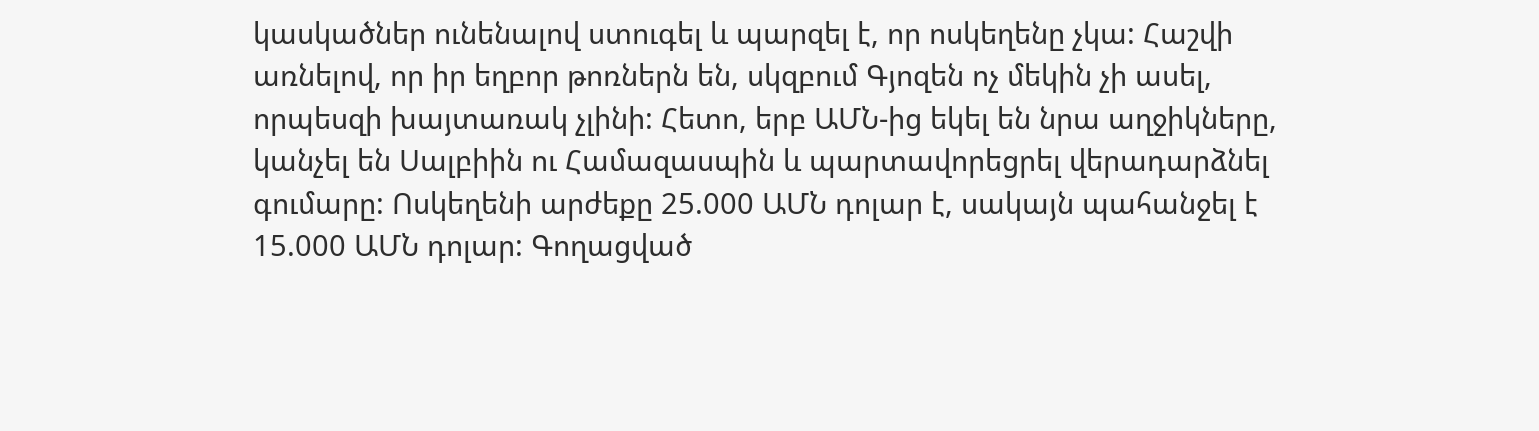կասկածներ ունենալով ստուգել և պարզել է, որ ոսկեղենը չկա: Հաշվի առնելով, որ իր եղբոր թոռներն են, սկզբում Գյոզեն ոչ մեկին չի ասել, որպեսզի խայտառակ չլինի: Հետո, երբ ԱՄՆ-ից եկել են նրա աղջիկները, կանչել են Սալբիին ու Համազասպին և պարտավորեցրել վերադարձնել գումարը: Ոսկեղենի արժեքը 25.000 ԱՄՆ դոլար է, սակայն պահանջել է 15.000 ԱՄՆ դոլար: Գողացված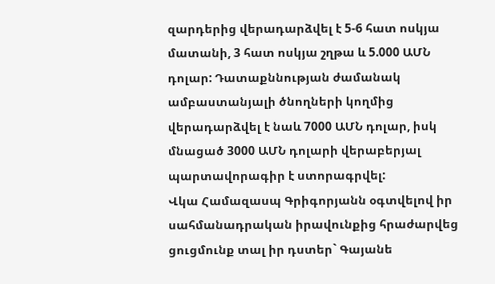զարդերից վերադարձվել է 5-6 հատ ոսկյա մատանի, 3 հատ ոսկյա շղթա և 5.000 ԱՄՆ դոլար: Դատաքննության ժամանակ ամբաստանյալի ծնողների կողմից վերադարձվել է նաև 7000 ԱՄՆ դոլար, իսկ մնացած 3000 ԱՄՆ դոլարի վերաբերյալ պարտավորագիր է ստորագրվել:
Վկա Համազասպ Գրիգորյանն օգտվելով իր սահմանադրական իրավունքից հրաժարվեց ցուցմունք տալ իր դստեր` Գայանե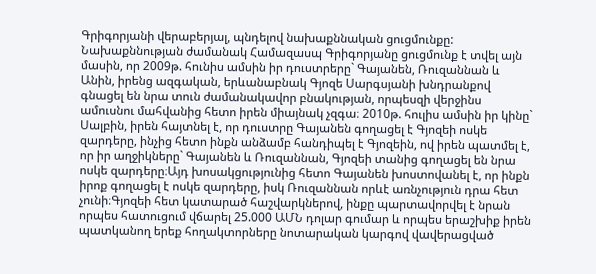Գրիգորյանի վերաբերյալ, պնդելով նախաքննական ցուցմունքը:
Նախաքննության ժամանակ Համազասպ Գրիգորյանը ցուցմունք է տվել այն մասին, որ 2009թ. հունիս ամսին իր դուստրերը` Գայանեն, Ռուզաննան և Անին, իրենց ազգական, երևանաբնակ Գյոզե Սարգսյանի խնդրանքով գնացել են նրա տուն ժամանակավոր բնակության, որպեսզի վերջինս ամուսնու մահվանից հետո իրեն միայնակ չզգա։ 2010թ. հուլիս ամսին իր կինը` Սալբին, իրեն հայտնել է, որ դուստրը Գայանեն գողացել է Գյոզեի ոսկե զարդերը, ինչից հետո ինքն անձամբ հանդիպել է Գյոզեին, ով իրեն պատմել է, որ իր աղջիկները` Գայանեն և Ռուզաննան, Գյոզեի տանից գողացել են նրա ոսկե զարդերը։Այդ խոսակցությունից հետո Գայանեն խոստովանել է, որ ինքն իրոք գողացել է ոսկե զարդերը, իսկ Ռուզաննան որևէ առնչություն դրա հետ չունի։Գյոզեի հետ կատարած հաշվարկներով, ինքը պարտավորվել է նրան որպես հատուցում վճարել 25.000 ԱՄՆ դոլար գումար և որպես երաշխիք իրեն պատկանող երեք հողակտորները նոտարական կարգով վավերացված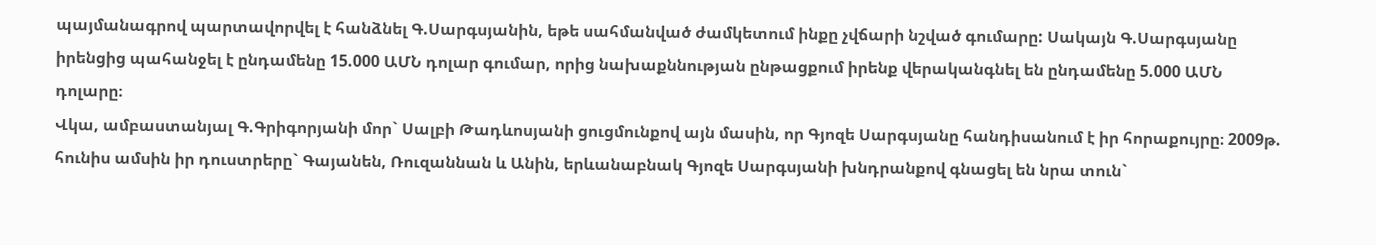պայմանագրով պարտավորվել է հանձնել Գ.Սարգսյանին, եթե սահմանված ժամկետում ինքը չվճարի նշված գումարը: Սակայն Գ.Սարգսյանը իրենցից պահանջել է ընդամենը 15.000 ԱՄՆ դոլար գումար, որից նախաքննության ընթացքում իրենք վերականգնել են ընդամենը 5.000 ԱՄՆ դոլարը։
Վկա, ամբաստանյալ Գ.Գրիգորյանի մոր` Սալբի Թադևոսյանի ցուցմունքով այն մասին, որ Գյոզե Սարգսյանը հանդիսանում է իր հորաքույրը։ 2009թ. հունիս ամսին իր դուստրերը` Գայանեն, Ռուզաննան և Անին, երևանաբնակ Գյոզե Սարգսյանի խնդրանքով գնացել են նրա տուն`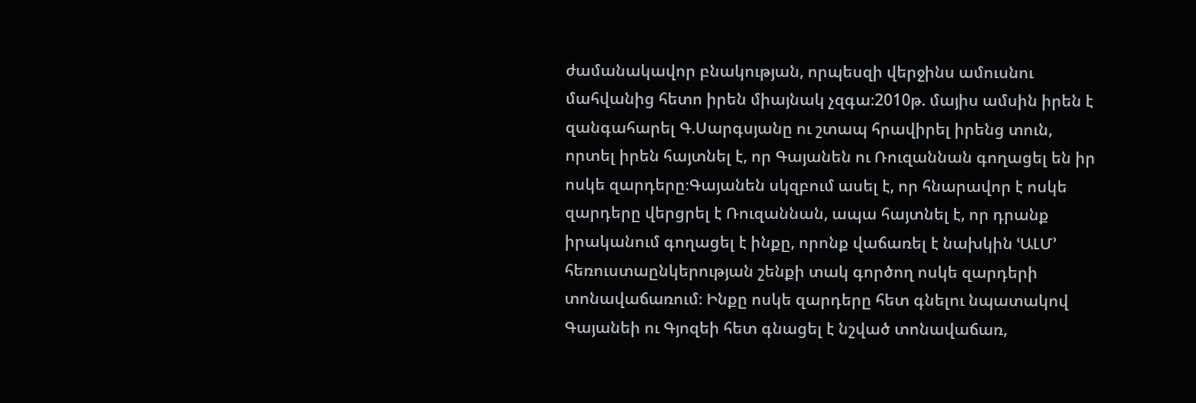ժամանակավոր բնակության, որպեսզի վերջինս ամուսնու մահվանից հետո իրեն միայնակ չզգա։2010թ. մայիս ամսին իրեն է զանգահարել Գ.Սարգսյանը ու շտապ հրավիրել իրենց տուն, որտել իրեն հայտնել է, որ Գայանեն ու Ռուզաննան գողացել են իր ոսկե զարդերը։Գայանեն սկզբում ասել է, որ հնարավոր է ոսկե զարդերը վերցրել է Ռուզաննան, ապա հայտնել է, որ դրանք իրականում գողացել է ինքը, որոնք վաճառել է նախկին ՙԱԼՄ՚ հեռուստաընկերության շենքի տակ գործող ոսկե զարդերի տոնավաճառում։ Ինքը ոսկե զարդերը հետ գնելու նպատակով Գայանեի ու Գյոզեի հետ գնացել է նշված տոնավաճառ,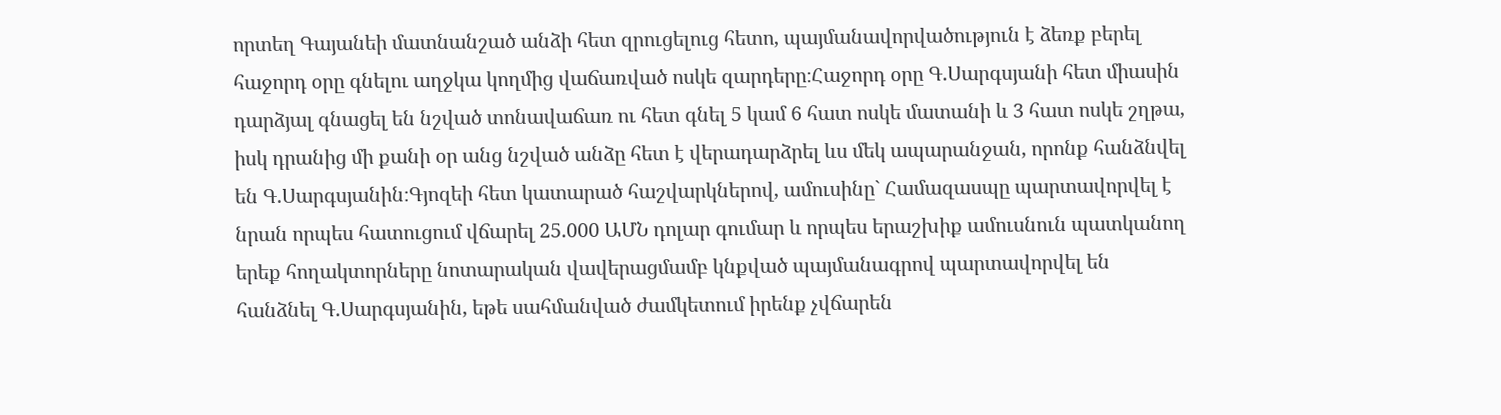որտեղ Գայանեի մատնանշած անձի հետ զրուցելուց հետո, պայմանավորվածություն է ձեռք բերել հաջորդ օրը գնելու աղջկա կողմից վաճառված ոսկե զարդերը։Հաջորդ օրը Գ.Սարգսյանի հետ միասին դարձյալ գնացել են նշված տոնավաճառ ու հետ գնել 5 կամ 6 հատ ոսկե մատանի և 3 հատ ոսկե շղթա, իսկ դրանից մի քանի օր անց նշված անձը հետ է վերադարձրել ևս մեկ ապարանջան, որոնք հանձնվել են Գ.Սարգսյանին։Գյոզեի հետ կատարած հաշվարկներով, ամուսինը` Համազասպը պարտավորվել է նրան որպես հատուցում վճարել 25.000 ԱՄՆ դոլար գումար և որպես երաշխիք ամուսնուն պատկանող երեք հողակտորները նոտարական վավերացմամբ կնքված պայմանագրով պարտավորվել են հանձնել Գ.Սարգսյանին, եթե սահմանված ժամկետում իրենք չվճարեն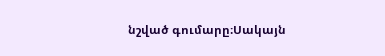նշված գումարը։Սակայն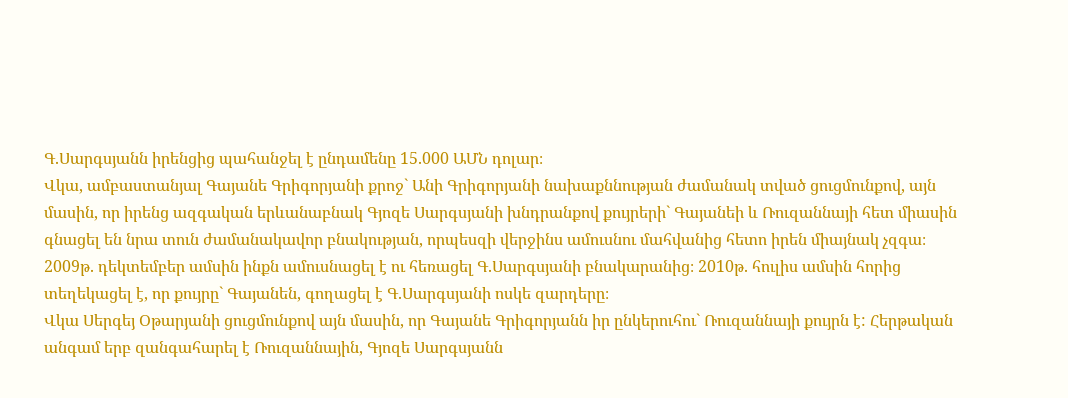Գ.Սարգսյանն իրենցից պահանջել է ընդամենը 15.000 ԱՄՆ դոլար։
Վկա, ամբաստանյալ Գայանե Գրիգորյանի քրոջ` Անի Գրիգորյանի նախաքննության ժամանակ տված ցուցմունքով, այն մասին, որ իրենց ազգական երևանաբնակ Գյոզե Սարգսյանի խնդրանքով քույրերի` Գայանեի և Ռուզաննայի հետ միասին գնացել են նրա տուն ժամանակավոր բնակության, որպեսզի վերջինս ամուսնու մահվանից հետո իրեն միայնակ չզգա։ 2009թ. դեկտեմբեր ամսին ինքն ամուսնացել է ու հեռացել Գ.Սարգսյանի բնակարանից։ 2010թ. հուլիս ամսին հորից տեղեկացել է, որ քույրը` Գայանեն, գողացել է Գ.Սարգսյանի ոսկե զարդերը։
Վկա Սերգեյ Օթարյանի ցուցմունքով այն մասին, որ Գայանե Գրիգորյանն իր ընկերուհու` Ռուզաննայի քույրն է: Հերթական անգամ երբ զանգահարել է Ռուզաննային, Գյոզե Սարգսյանն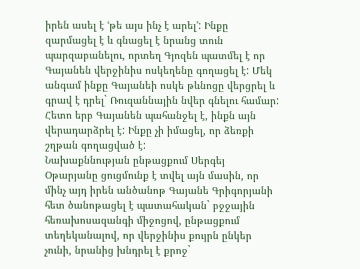իրեն ասել է ՙթե այս ինչ է արել՚: Ինքը զարմացել է և գնացել է նրանց տուն պարզաբանելու, որտեղ Գյոզեն պատմել է որ Գայանեն վերջինիս ոսկեղենը գողացել է: Մեկ անգամ ինքը Գայանեի ոսկե թևնոցը վերցրել և գրավ է դրել` Ռուզաննային նվեր գնելու համար: Հետո երբ Գայանեն պահանջել է, ինքն այն վերադարձրել է: Ինքը չի իմացել, որ ձեռքի շղթան գողացված է:
Նախաքննության ընթացքում Սերգեյ Օթարյանը ցուցմունք է տվել այն մասին, որ մինչ այդ իրեն անծանոթ Գայանե Գրիգորյանի հետ ծանոթացել է պատահական` բջջային հեռախոսազանգի միջոցով, ընթացքում տեղեկանալով, որ վերջինիս քույրն ընկեր չունի, նրանից խնդրել է քրոջ`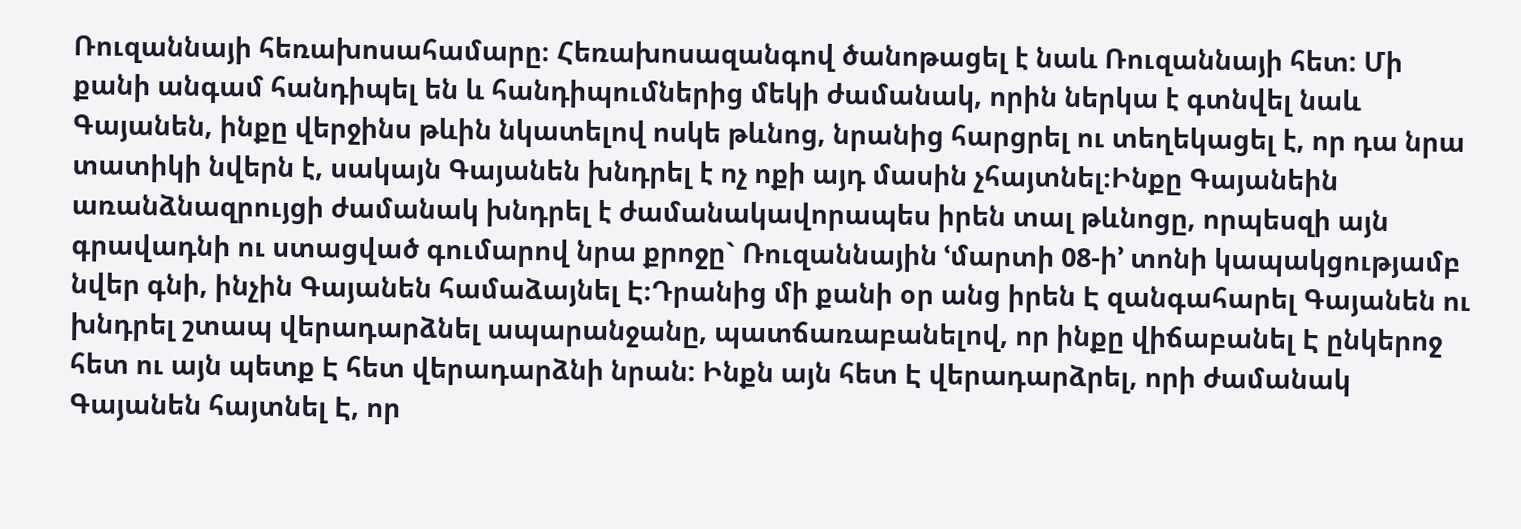Ռուզաննայի հեռախոսահամարը։ Հեռախոսազանգով ծանոթացել է նաև Ռուզաննայի հետ: Մի քանի անգամ հանդիպել են և հանդիպումներից մեկի ժամանակ, որին ներկա է գտնվել նաև Գայանեն, ինքը վերջինս թևին նկատելով ոսկե թևնոց, նրանից հարցրել ու տեղեկացել է, որ դա նրա տատիկի նվերն է, սակայն Գայանեն խնդրել է ոչ ոքի այդ մասին չհայտնել։Ինքը Գայանեին առանձնազրույցի ժամանակ խնդրել է ժամանակավորապես իրեն տալ թևնոցը, որպեսզի այն գրավադնի ու ստացված գումարով նրա քրոջը` Ռուզաննային ՙմարտի 08-ի՚ տոնի կապակցությամբ նվեր գնի, ինչին Գայանեն համաձայնել Է։Դրանից մի քանի օր անց իրեն Է զանգահարել Գայանեն ու խնդրել շտապ վերադարձնել ապարանջանը, պատճառաբանելով, որ ինքը վիճաբանել Է ընկերոջ հետ ու այն պետք Է հետ վերադարձնի նրան: Ինքն այն հետ Է վերադարձրել, որի ժամանակ Գայանեն հայտնել Է, որ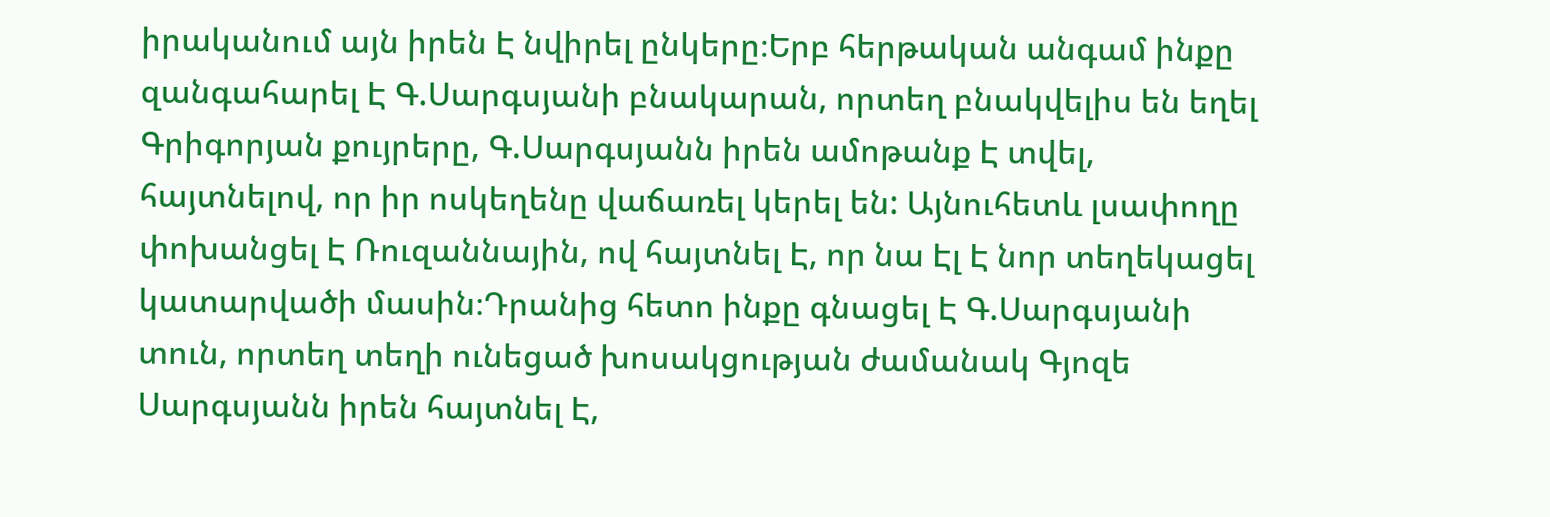իրականում այն իրեն Է նվիրել ընկերը։Երբ հերթական անգամ ինքը զանգահարել Է Գ.Սարգսյանի բնակարան, որտեղ բնակվելիս են եղել Գրիգորյան քույրերը, Գ.Սարգսյանն իրեն ամոթանք Է տվել, հայտնելով, որ իր ոսկեղենը վաճառել կերել են: Այնուհետև լսափողը փոխանցել Է Ռուզաննային, ով հայտնել Է, որ նա Էլ Է նոր տեղեկացել կատարվածի մասին։Դրանից հետո ինքը գնացել Է Գ.Սարգսյանի տուն, որտեղ տեղի ունեցած խոսակցության ժամանակ Գյոզե Սարգսյանն իրեն հայտնել Է,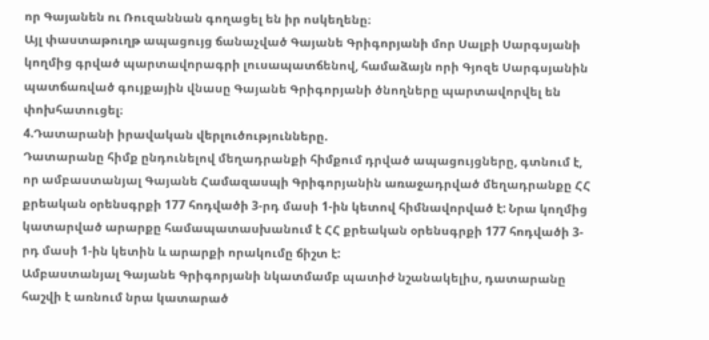որ Գայանեն ու Ռուզաննան գողացել են իր ոսկեղենը։
Այլ փաստաթուղթ ապացույց ճանաչված Գայանե Գրիգորյանի մոր Սալբի Սարգսյանի կողմից գրված պարտավորագրի լուսապատճենով, համաձայն որի Գյոզե Սարգսյանին պատճառված գույքային վնասը Գայանե Գրիգորյանի ծնողները պարտավորվել են փոխհատուցել։
4.Դատարանի իրավական վերլուծությունները.
Դատարանը հիմք ընդունելով մեղադրանքի հիմքում դրված ապացույցները, գտնում է, որ ամբաստանյալ Գայանե Համազասպի Գրիգորյանին առաջադրված մեղադրանքը ՀՀ քրեական օրենսգրքի 177 հոդվածի 3-րդ մասի 1-ին կետով հիմնավորված է: Նրա կողմից կատարված արարքը համապատասխանում է ՀՀ քրեական օրենսգրքի 177 հոդվածի 3-րդ մասի 1-ին կետին և արարքի որակումը ճիշտ է:
Ամբաստանյալ Գայանե Գրիգորյանի նկատմամբ պատիժ նշանակելիս, դատարանը հաշվի է առնում նրա կատարած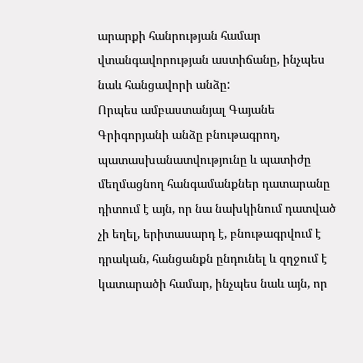արարքի հանրության համար վտանգավորության աստիճանը, ինչպես նաև հանցավորի անձը:
Որպես ամբաստանյալ Գայանե Գրիգորյանի անձը բնութագրող, պատասխանատվությունը և պատիժը մեղմացնող հանգամանքներ դատարանը դիտում է այն, որ նա նախկինում դատված չի եղել, երիտասարդ է, բնութագրվում է դրական, հանցանքն ընդունել և զղջում է կատարածի համար, ինչպես նաև այն, որ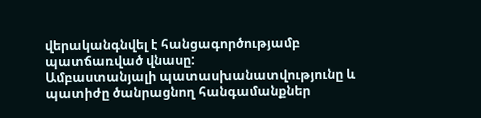վերականգնվել է հանցագործությամբ պատճառված վնասը:
Ամբաստանյալի պատասխանատվությունը և պատիժը ծանրացնող հանգամանքներ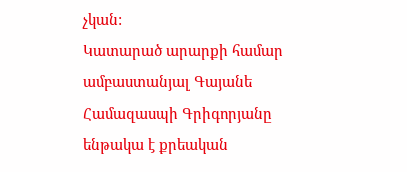չկան:
Կատարած արարքի համար ամբաստանյալ Գայանե Համազասպի Գրիգորյանը ենթակա է քրեական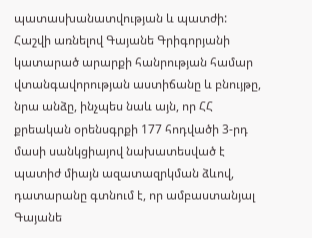պատասխանատվության և պատժի:
Հաշվի առնելով Գայանե Գրիգորյանի կատարած արարքի հանրության համար վտանգավորության աստիճանը և բնույթը, նրա անձը, ինչպես նաև այն, որ ՀՀ քրեական օրենսգրքի 177 հոդվածի 3-րդ մասի սանկցիայով նախատեսված է պատիժ միայն ազատազրկման ձևով, դատարանը գտնում է, որ ամբաստանյալ Գայանե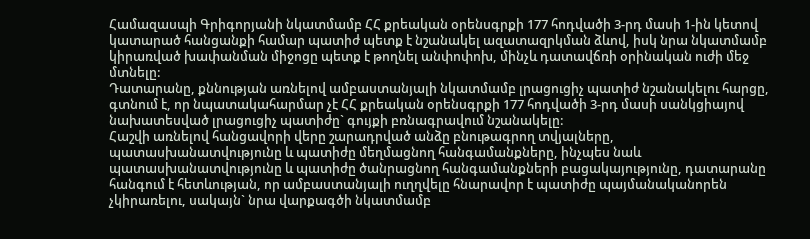Համազասպի Գրիգորյանի նկատմամբ ՀՀ քրեական օրենսգրքի 177 հոդվածի 3-րդ մասի 1-ին կետով կատարած հանցանքի համար պատիժ պետք է նշանակել ազատազրկման ձևով, իսկ նրա նկատմամբ կիրառված խափանման միջոցը պետք է թողնել անփոփոխ, մինչև դատավճռի օրինական ուժի մեջ մտնելը:
Դատարանը, քննության առնելով ամբաստանյալի նկատմամբ լրացուցիչ պատիժ նշանակելու հարցը, գտնում է, որ նպատակահարմար չէ ՀՀ քրեական օրենսգրքի 177 հոդվածի 3-րդ մասի սանկցիայով նախատեսված լրացուցիչ պատիժը` գույքի բռնագրավում նշանակելը:
Հաշվի առնելով հանցավորի վերը շարադրված անձը բնութագրող տվյալները, պատասխանատվությունը և պատիժը մեղմացնող հանգամանքները, ինչպես նաև պատասխանատվությունը և պատիժը ծանրացնող հանգամանքների բացակայությունը, դատարանը հանգում է հետևության, որ ամբաստանյալի ուղղվելը հնարավոր է պատիժը պայմանականորեն չկիրառելու, սակայն` նրա վարքագծի նկատմամբ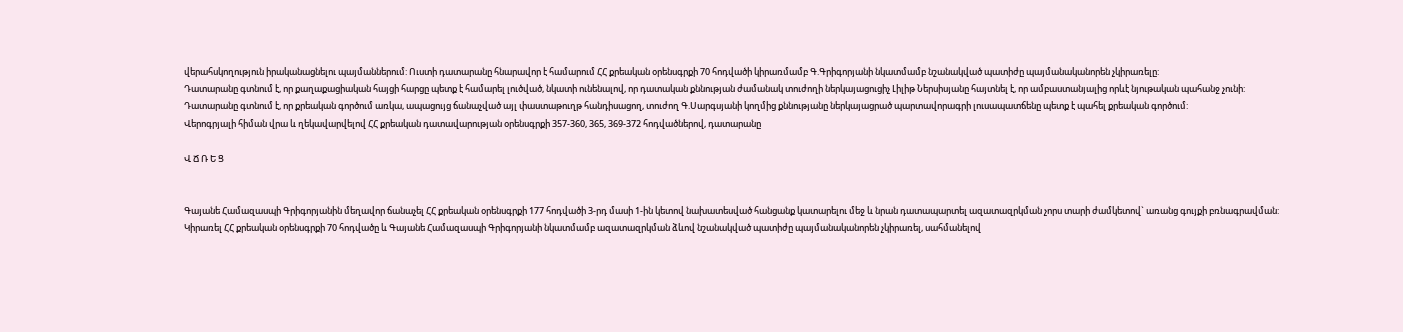վերահսկողություն իրականացնելու պայմաններում: Ուստի դատարանը հնարավոր է համարում ՀՀ քրեական օրենսգրքի 70 հոդվածի կիրառմամբ Գ.Գրիգորյանի նկատմամբ նշանակված պատիժը պայմանականորեն չկիրառելը:
Դատարանը գտնում է, որ քաղաքացիական հայցի հարցը պետք է համարել լուծված, նկատի ունենալով, որ դատական քննության ժամանակ տուժողի ներկայացուցիչ Լիլիթ Ներսիսյանը հայտնել է, որ ամբաստանյալից որևէ նյութական պահանջ չունի:
Դատարանը գտնում է, որ քրեական գործում առկա, ապացույց ճանաչված այլ փաստաթուղթ հանդիսացող, տուժող Գ.Սարգսյանի կողմից քննությանը ներկայացրած պարտավորագրի լուսապատճենը պետք է պահել քրեական գործում:
Վերոգրյալի հիման վրա և ղեկավարվելով ՀՀ քրեական դատավարության օրենսգրքի 357-360, 365, 369-372 հոդվածներով, դատարանը

Վ Ճ Ռ Ե Ց


Գայանե Համազասպի Գրիգորյանին մեղավոր ճանաչել ՀՀ քրեական օրենսգրքի 177 հոդվածի 3-րդ մասի 1-ին կետով նախատեսված հանցանք կատարելու մեջ և նրան դատապարտել ազատազրկման չորս տարի ժամկետով` առանց գույքի բռնագրավման:
Կիրառել ՀՀ քրեական օրենսգրքի 70 հոդվածը և Գայանե Համազասպի Գրիգորյանի նկատմամբ ազատազրկման ձևով նշանակված պատիժը պայմանականորեն չկիրառել, սահմանելով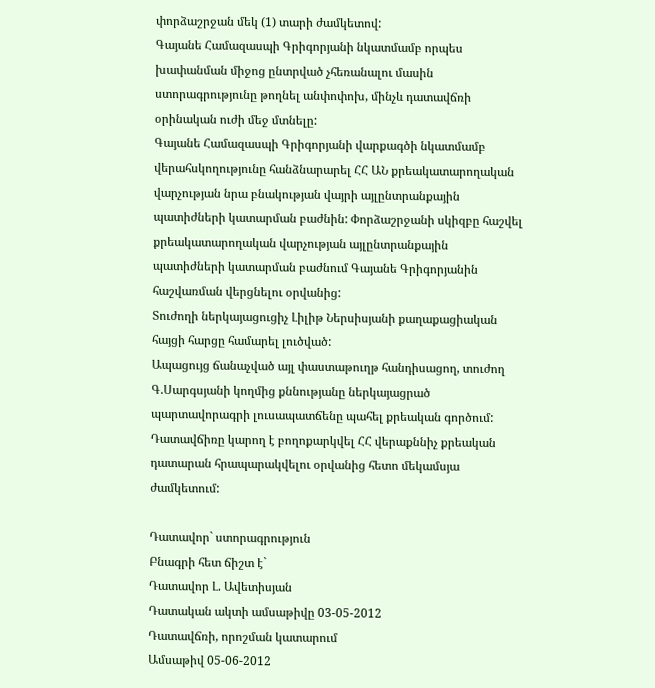փորձաշրջան մեկ (1) տարի ժամկետով:
Գայանե Համազասպի Գրիգորյանի նկատմամբ որպես խափանման միջոց ընտրված չհեռանալու մասին ստորագրությունը թողնել անփոփոխ, մինչև դատավճռի օրինական ուժի մեջ մտնելը:
Գայանե Համազասպի Գրիգորյանի վարքագծի նկատմամբ վերահսկողությունը հանձնարարել ՀՀ ԱՆ քրեակատարողական վարչության նրա բնակության վայրի այլընտրանքային պատիժների կատարման բաժնին: Փորձաշրջանի սկիզբը հաշվել քրեակատարողական վարչության այլընտրանքային պատիժների կատարման բաժնում Գայանե Գրիգորյանին հաշվառման վերցնելու օրվանից:
Տուժողի ներկայացուցիչ Լիլիթ Ներսիսյանի քաղաքացիական հայցի հարցը համարել լուծված:
Ապացույց ճանաչված այլ փաստաթուղթ հանդիսացող, տուժող Գ.Սարգսյանի կողմից քննությանը ներկայացրած պարտավորագրի լուսապատճենը պահել քրեական գործում:
Դատավճիռը կարող է բողոքարկվել ՀՀ վերաքննիչ քրեական դատարան հրապարակվելու օրվանից հետո մեկամսյա ժամկետում:

Դատավոր` ստորագրություն
Բնագրի հետ ճիշտ է`
Դատավոր Լ. Ավետիսյան
Դատական ակտի ամսաթիվը 03-05-2012
Դատավճռի, որոշման կատարում
Ամսաթիվ 05-06-2012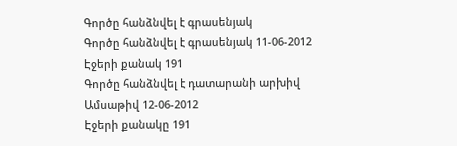Գործը հանձնվել է գրասենյակ
Գործը հանձնվել է գրասենյակ 11-06-2012
Էջերի քանակ 191
Գործը հանձնվել է դատարանի արխիվ
Ամսաթիվ 12-06-2012
Էջերի քանակը 191